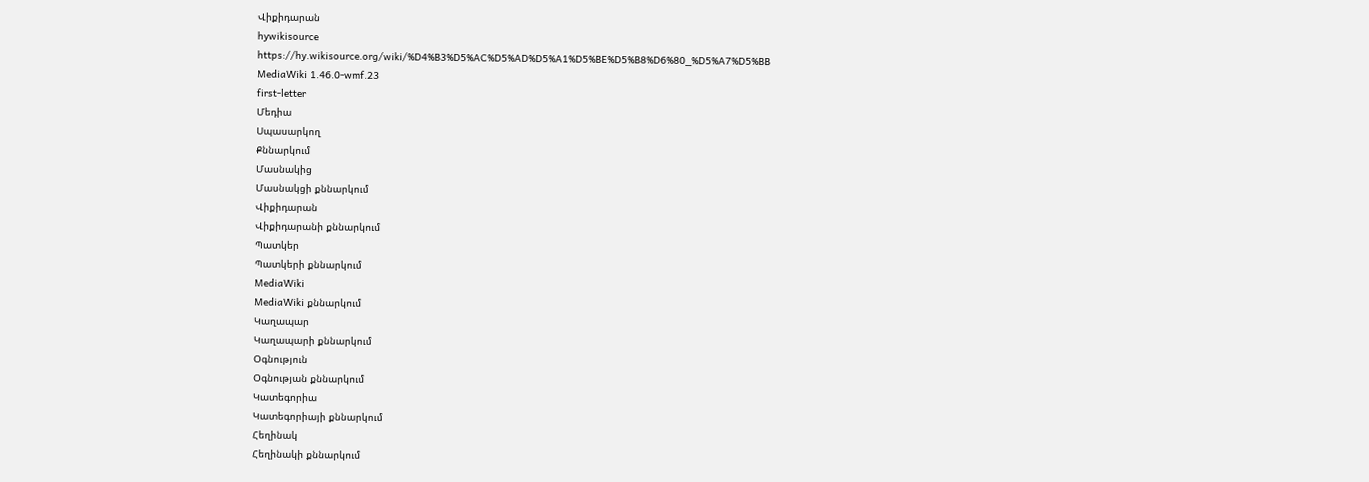Վիքիդարան
hywikisource
https://hy.wikisource.org/wiki/%D4%B3%D5%AC%D5%AD%D5%A1%D5%BE%D5%B8%D6%80_%D5%A7%D5%BB
MediaWiki 1.46.0-wmf.23
first-letter
Մեդիա
Սպասարկող
Քննարկում
Մասնակից
Մասնակցի քննարկում
Վիքիդարան
Վիքիդարանի քննարկում
Պատկեր
Պատկերի քննարկում
MediaWiki
MediaWiki քննարկում
Կաղապար
Կաղապարի քննարկում
Օգնություն
Օգնության քննարկում
Կատեգորիա
Կատեգորիայի քննարկում
Հեղինակ
Հեղինակի քննարկում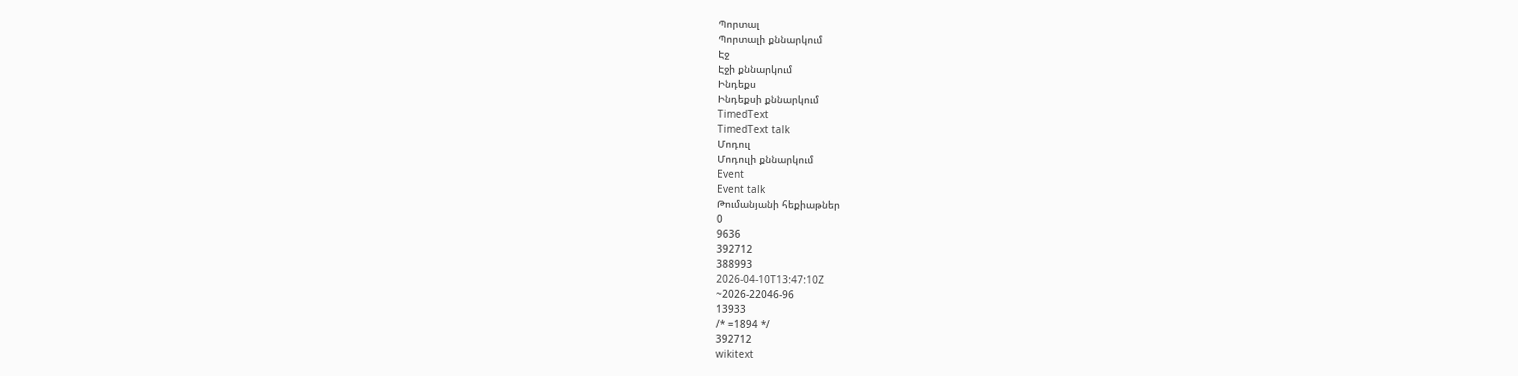Պորտալ
Պորտալի քննարկում
Էջ
Էջի քննարկում
Ինդեքս
Ինդեքսի քննարկում
TimedText
TimedText talk
Մոդուլ
Մոդուլի քննարկում
Event
Event talk
Թումանյանի հեքիաթներ
0
9636
392712
388993
2026-04-10T13:47:10Z
~2026-22046-96
13933
/* =1894 */
392712
wikitext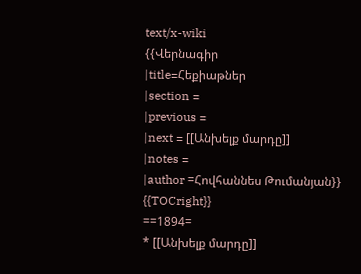text/x-wiki
{{Վերնագիր
|title=Հեքիաթներ
|section =
|previous =
|next = [[Անխելք մարդը]]
|notes =
|author =Հովհաննես Թումանյան}}
{{TOCright}}
==1894=
* [[Անխելք մարդը]]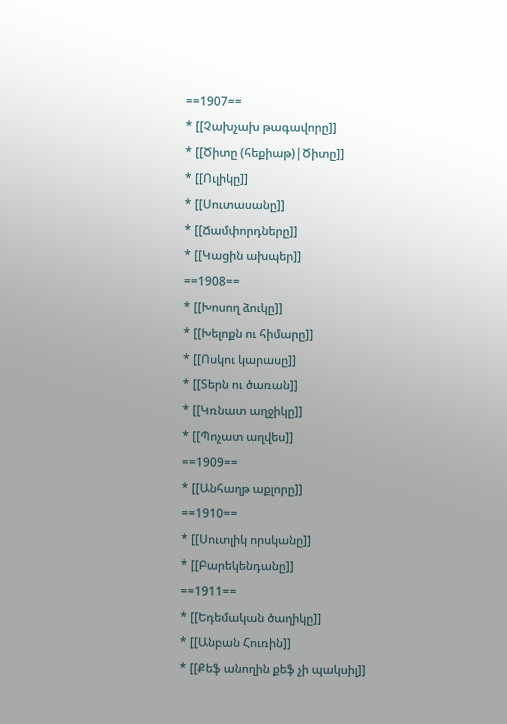==1907==
* [[Չախչախ թագավորը]]
* [[Ծիտը (հեքիաթ)|Ծիտը]]
* [[Ուլիկը]]
* [[Սուտասանը]]
* [[Ճամփորդները]]
* [[Կացին ախպեր]]
==1908==
* [[Խոսող ձուկը]]
* [[Խելոքն ու հիմարը]]
* [[Ոսկու կարասը]]
* [[Տերն ու ծառան]]
* [[Կռնատ աղջիկը]]
* [[Պոչատ աղվես]]
==1909==
* [[Անհաղթ աքլորը]]
==1910==
* [[Սուտլիկ որսկանը]]
* [[Բարեկենդանը]]
==1911==
* [[Եդեմական ծաղիկը]]
* [[Անբան Հուռին]]
* [[Քեֆ անողին քեֆ չի պակսիլ]]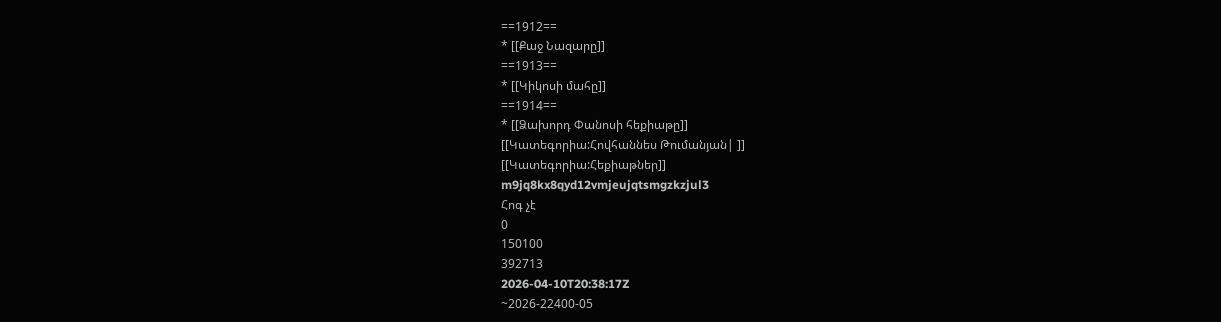==1912==
* [[Քաջ Նազարը]]
==1913==
* [[Կիկոսի մահը]]
==1914==
* [[Ձախորդ Փանոսի հեքիաթը]]
[[Կատեգորիա:Հովհաննես Թումանյան| ]]
[[Կատեգորիա:Հեքիաթներ]]
m9jq8kx8qyd12vmjeujqtsmgzkzjul3
Հոգ չէ
0
150100
392713
2026-04-10T20:38:17Z
~2026-22400-05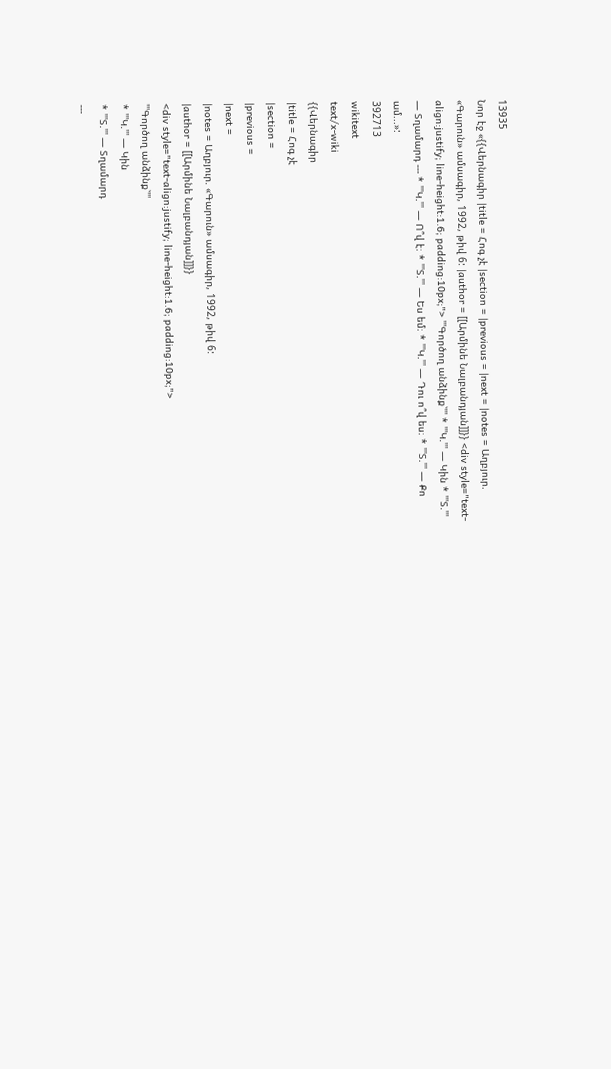13935
Նոր էջ «{{Վերնագիր |title = Հոգ չէ |section = |previous = |next = |notes = Աղբյուր. «Գարուն» ամսագիր, 1992, թիվ 6: |author = [[Արմինե Նալբանդյան]]}} <div style="text-align:justify; line-height:1.6; padding:10px;"> '''Գործող անձինք՝''' * '''Կ.''' — Կին * '''Տ.''' — Տղամարդ --- * '''Կ.''' — Ո՞վ է։ * '''Տ.''' — Ես եմ։ * '''Կ.''' — Դու ո՞վ ես։ * '''Տ.''' — Քո ամ...»:
392713
wikitext
text/x-wiki
{{Վերնագիր
|title = Հոգ չէ
|section =
|previous =
|next =
|notes = Աղբյուր. «Գարուն» ամսագիր, 1992, թիվ 6:
|author = [[Արմինե Նալբանդյան]]}}
<div style="text-align:justify; line-height:1.6; padding:10px;">
'''Գործող անձինք՝'''
* '''Կ.''' — Կին
* '''Տ.''' — Տղամարդ
---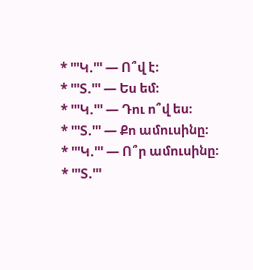* '''Կ.''' — Ո՞վ է։
* '''Տ.''' — Ես եմ։
* '''Կ.''' — Դու ո՞վ ես։
* '''Տ.''' — Քո ամուսինը։
* '''Կ.''' — Ո՞ր ամուսինը։
* '''Տ.'''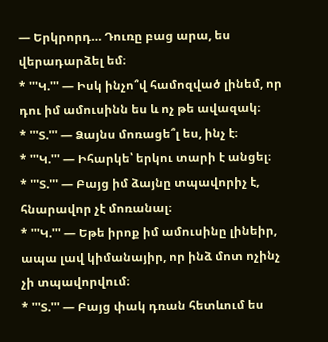— Երկրորդ… Դուռը բաց արա, ես վերադարձել եմ։
* '''Կ.''' — Իսկ ինչո՞վ համոզված լինեմ, որ դու իմ ամուսինն ես և ոչ թե ավազակ։
* '''Տ.''' — Ձայնս մոռացե՞լ ես, ինչ է։
* '''Կ.''' — Իհարկե՝ երկու տարի է անցել։
* '''Տ.''' — Բայց իմ ձայնը տպավորիչ է, հնարավոր չէ մոռանալ։
* '''Կ.''' — Եթե իրոք իմ ամուսինը լինեիր, ապա լավ կիմանայիր, որ ինձ մոտ ոչինչ չի տպավորվում։
* '''Տ.''' — Բայց փակ դռան հետևում ես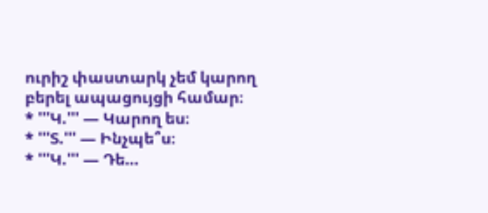ուրիշ փաստարկ չեմ կարող բերել ապացույցի համար։
* '''Կ.''' — Կարող ես։
* '''Տ.''' — Ինչպե՞ս։
* '''Կ.''' — Դե…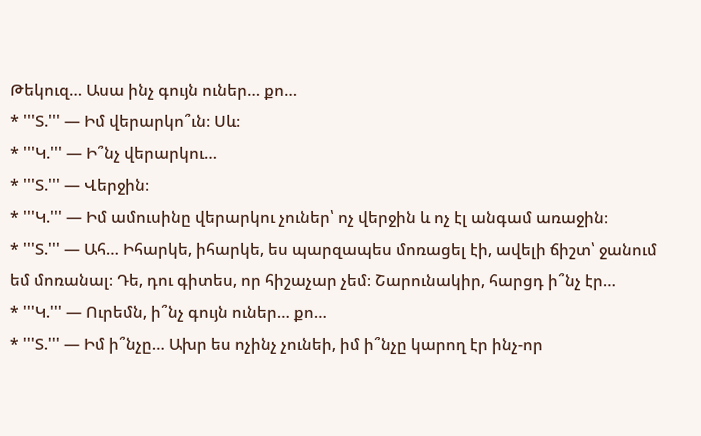Թեկուզ… Ասա ինչ գույն ուներ… քո…
* '''Տ.''' — Իմ վերարկո՞ւն։ Սև։
* '''Կ.''' — Ի՞նչ վերարկու…
* '''Տ.''' — Վերջին։
* '''Կ.''' — Իմ ամուսինը վերարկու չուներ՝ ոչ վերջին և ոչ էլ անգամ առաջին։
* '''Տ.''' — Ահ… Իհարկե, իհարկե, ես պարզապես մոռացել էի, ավելի ճիշտ՝ ջանում եմ մոռանալ։ Դե, դու գիտես, որ հիշաչար չեմ։ Շարունակիր, հարցդ ի՞նչ էր…
* '''Կ.''' — Ուրեմն, ի՞նչ գույն ուներ… քո…
* '''Տ.''' — Իմ ի՞նչը… Ախր ես ոչինչ չունեի, իմ ի՞նչը կարող էր ինչ-որ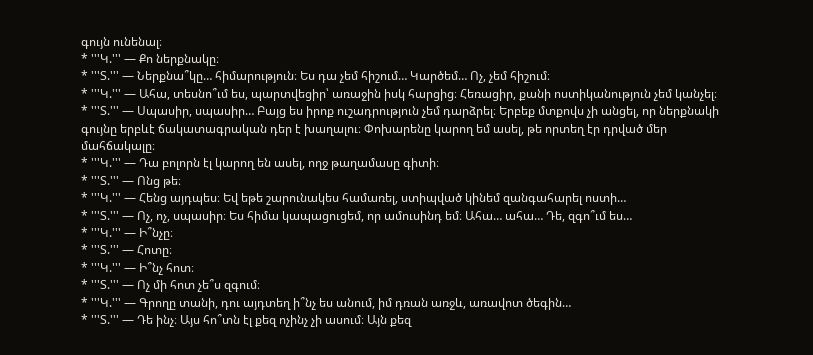գույն ունենալ։
* '''Կ.''' — Քո ներքնակը։
* '''Տ.''' — Ներքնա՞կը… հիմարություն։ Ես դա չեմ հիշում… Կարծեմ… Ոչ, չեմ հիշում։
* '''Կ.''' — Ահա, տեսնո՞ւմ ես, պարտվեցիր՝ առաջին իսկ հարցից։ Հեռացիր, քանի ոստիկանություն չեմ կանչել։
* '''Տ.''' — Սպասիր, սպասիր… Բայց ես իրոք ուշադրություն չեմ դարձրել։ Երբեք մտքովս չի անցել, որ ներքնակի գույնը երբևէ ճակատագրական դեր է խաղալու։ Փոխարենը կարող եմ ասել, թե որտեղ էր դրված մեր մահճակալը։
* '''Կ.''' — Դա բոլորն էլ կարող են ասել, ողջ թաղամասը գիտի։
* '''Տ.''' — Ոնց թե։
* '''Կ.''' — Հենց այդպես։ Եվ եթե շարունակես համառել, ստիպված կինեմ զանգահարել ոստի…
* '''Տ.''' — Ոչ, ոչ, սպասիր։ Ես հիմա կապացուցեմ, որ ամուսինդ եմ։ Ահա… ահա… Դե, զգո՞ւմ ես…
* '''Կ.''' — Ի՞նչը։
* '''Տ.''' — Հոտը։
* '''Կ.''' — Ի՞նչ հոտ։
* '''Տ.''' — Ոչ մի հոտ չե՞ս զգում։
* '''Կ.''' — Գրողը տանի, դու այդտեղ ի՞նչ ես անում, իմ դռան առջև, առավոտ ծեգին…
* '''Տ.''' — Դե ինչ։ Այս հո՞տն էլ քեզ ոչինչ չի ասում։ Այն քեզ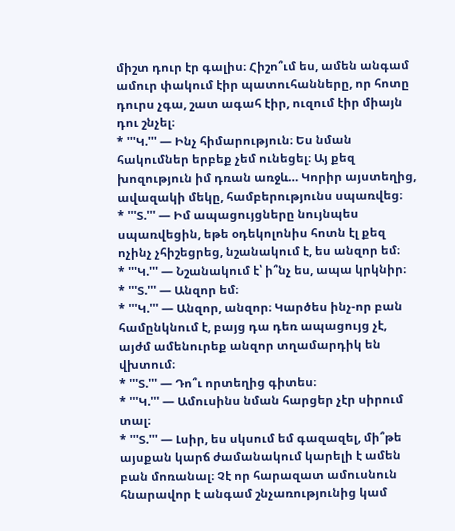միշտ դուր էր գալիս։ Հիշո՞ւմ ես, ամեն անգամ ամուր փակում էիր պատուհանները, որ հոտը դուրս չգա, շատ ագահ էիր, ուզում էիր միայն դու շնչել։
* '''Կ.''' — Ինչ հիմարություն։ Ես նման հակումներ երբեք չեմ ունեցել։ Այ քեզ խոզություն իմ դռան առջև… Կորիր այստեղից, ավազակի մեկը, համբերությունս սպառվեց։
* '''Տ.''' — Իմ ապացույցները նույնպես սպառվեցին, եթե օդեկոլոնիս հոտն էլ քեզ ոչինչ չհիշեցրեց, նշանակում է, ես անզոր եմ։
* '''Կ.''' — Նշանակում է՝ ի՞նչ ես, ապա կրկնիր։
* '''Տ.''' — Անզոր եմ։
* '''Կ.''' — Անզոր, անզոր։ Կարծես ինչ-որ բան համընկնում է, բայց դա դեռ ապացույց չէ, այժմ ամենուրեք անզոր տղամարդիկ են վխտում։
* '''Տ.''' — Դո՞ւ որտեղից գիտես։
* '''Կ.''' — Ամուսինս նման հարցեր չէր սիրում տալ։
* '''Տ.''' — Լսիր, ես սկսում եմ գազազել, մի՞թե այսքան կարճ ժամանակում կարելի է ամեն բան մոռանալ։ Չէ որ հարազատ ամուսնուն հնարավոր է անգամ շնչառությունից կամ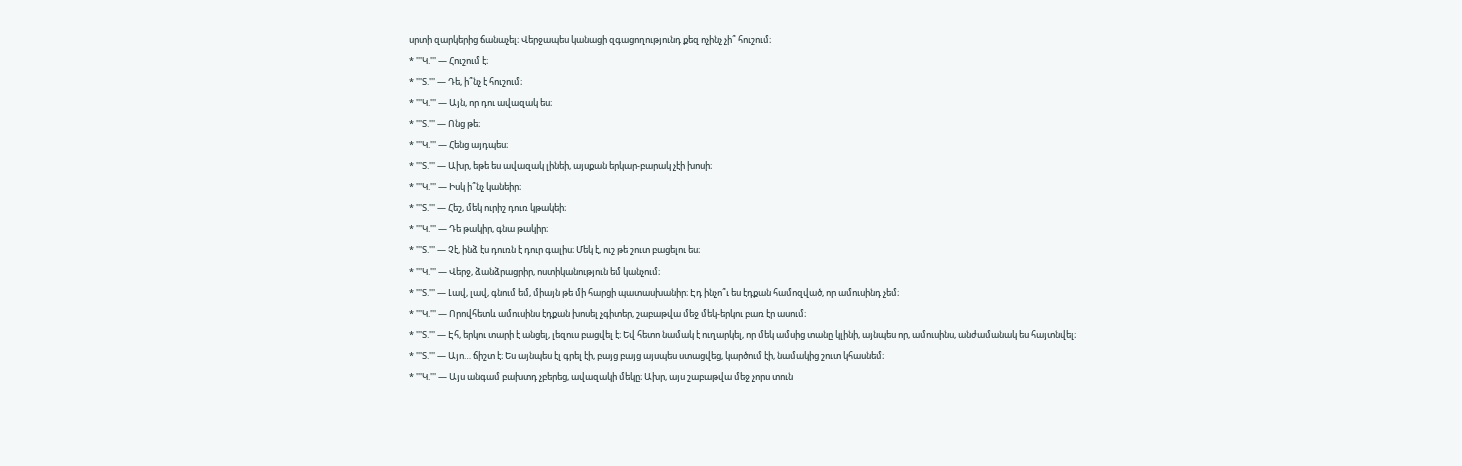սրտի զարկերից ճանաչել։ Վերջապես կանացի զգացողությունդ քեզ ոչինչ չի՞ հուշում։
* '''Կ.''' — Հուշում է։
* '''Տ.''' — Դե, ի՞նչ է հուշում։
* '''Կ.''' — Այն, որ դու ավազակ ես։
* '''Տ.''' — Ոնց թե։
* '''Կ.''' — Հենց այդպես։
* '''Տ.''' — Ախր, եթե ես ավազակ լինեի, այսքան երկար-բարակ չէի խոսի։
* '''Կ.''' — Իսկ ի՞նչ կանեիր։
* '''Տ.''' — Հեշ, մեկ ուրիշ դուռ կթակեի։
* '''Կ.''' — Դե թակիր, գնա թակիր։
* '''Տ.''' — Չէ, ինձ էս դուռն է դուր գալիս։ Մեկ է, ուշ թե շուտ բացելու ես։
* '''Կ.''' — Վերջ, ձանձրացրիր, ոստիկանություն եմ կանչում։
* '''Տ.''' — Լավ, լավ, գնում եմ, միայն թե մի հարցի պատասխանիր։ Էդ ինչո՞ւ ես էդքան համոզված, որ ամուսինդ չեմ։
* '''Կ.''' — Որովհետև ամուսինս էդքան խոսել չգիտեր, շաբաթվա մեջ մեկ-երկու բառ էր ասում։
* '''Տ.''' — Էհ, երկու տարի է անցել, լեզուս բացվել է։ Եվ հետո նամակ է ուղարկել, որ մեկ ամսից տանը կլինի, այնպես որ, ամուսինս, անժամանակ ես հայտնվել։
* '''Տ.''' — Այո… ճիշտ է։ Ես այնպես էլ գրել էի, բայց բայց այսպես ստացվեց, կարծում էի, նամակից շուտ կհասնեմ։
* '''Կ.''' — Այս անգամ բախտդ չբերեց, ավազակի մեկը։ Ախր, այս շաբաթվա մեջ չորս տուն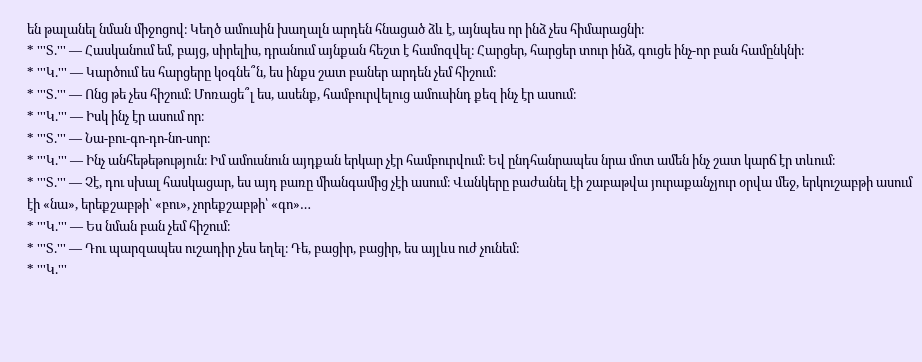են թալանել նման միջոցով։ Կեղծ ամուսին խաղալն արդեն հնացած ձև է, այնպես որ ինձ չես հիմարացնի։
* '''Տ.''' — Հասկանում եմ, բայց, սիրելիս, դրանում այնքան հեշտ է համոզվել։ Հարցեր, հարցեր տուր ինձ, գուցե ինչ-որ բան համընկնի։
* '''Կ.''' — Կարծում ես հարցերը կօգնե՞ն, ես ինքս շատ բաներ արդեն չեմ հիշում։
* '''Տ.''' — Ոնց թե չես հիշում։ Մոռացե՞լ ես, ասենք, համբուրվելուց ամուսինդ քեզ ինչ էր ասում։
* '''Կ.''' — Իսկ ինչ էր ասում որ։
* '''Տ.''' — Նա-բու-գո-դո-նո-սոր։
* '''Կ.''' — Ինչ անհեթեթություն։ Իմ ամուսնուն այդքան երկար չէր համբուրվում։ Եվ ընդհանրապես նրա մոտ ամեն ինչ շատ կարճ էր տևում։
* '''Տ.''' — Չէ, դու սխալ հասկացար, ես այդ բառը միանգամից չէի ասում։ Վանկերը բաժանել էի շաբաթվա յուրաքանչյուր օրվա մեջ, երկուշաբթի ասում էի «նա», երեքշաբթի՝ «բու», չորեքշաբթի՝ «գո»…
* '''Կ.''' — Ես նման բան չեմ հիշում։
* '''Տ.''' — Դու պարզապես ուշադիր չես եղել։ Դե, բացիր, բացիր, ես այլևս ուժ չունեմ։
* '''Կ.'''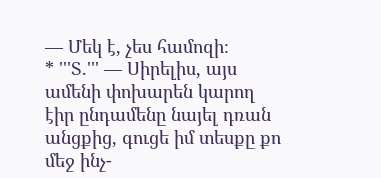— Մեկ է, չես համոզի։
* '''Տ.''' — Սիրելիս, այս ամենի փոխարեն կարող էիր ընդամենը նայել դռան անցքից, գուցե իմ տեսքը քո մեջ ինչ-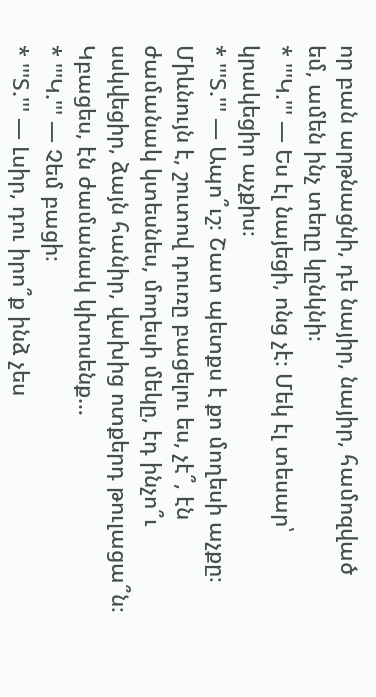որ բան արթնացնի, դե նայիր, նայիր, համոզված եմ, ամեն ինչ տեղը կընկնի։
* '''Կ.''' — Ես էլ նայեցի, ոնց չէ։ Մեկ էլ տեսար՝ կրակեցիր աչքիս։
* '''Տ.''' — Ապո՞ւշ։ Շատ պետքս է քո մողեսի աչքը։ Միևնույն է, շուտով դուռը բացելու ես, չէ՞, էն ժամանակ կտեսնես, մողեսի մեկը, էդ ինչո՞ւ սսկվեցիր, ձայն հանիր, վախից ոտքերդ թուլացա՞ն։ Կբացես, էն ժամանակ կխոսենք…
* '''Կ.''' — Չեմ բացի։
* '''Տ.''' — Լսիր, դու իրո՞ք ինձ չես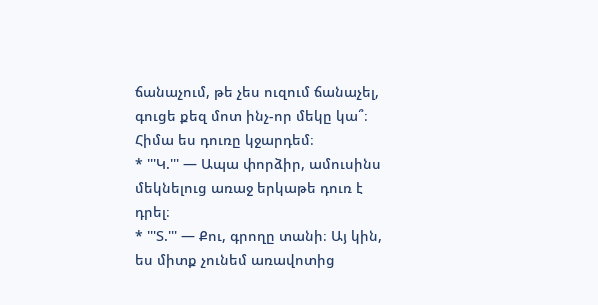ճանաչում, թե չես ուզում ճանաչել, գուցե քեզ մոտ ինչ-որ մեկը կա՞։ Հիմա ես դուռը կջարդեմ։
* '''Կ.''' — Ապա փորձիր, ամուսինս մեկնելուց առաջ երկաթե դուռ է դրել։
* '''Տ.''' — Քու, գրողը տանի։ Այ կին, ես միտք չունեմ առավոտից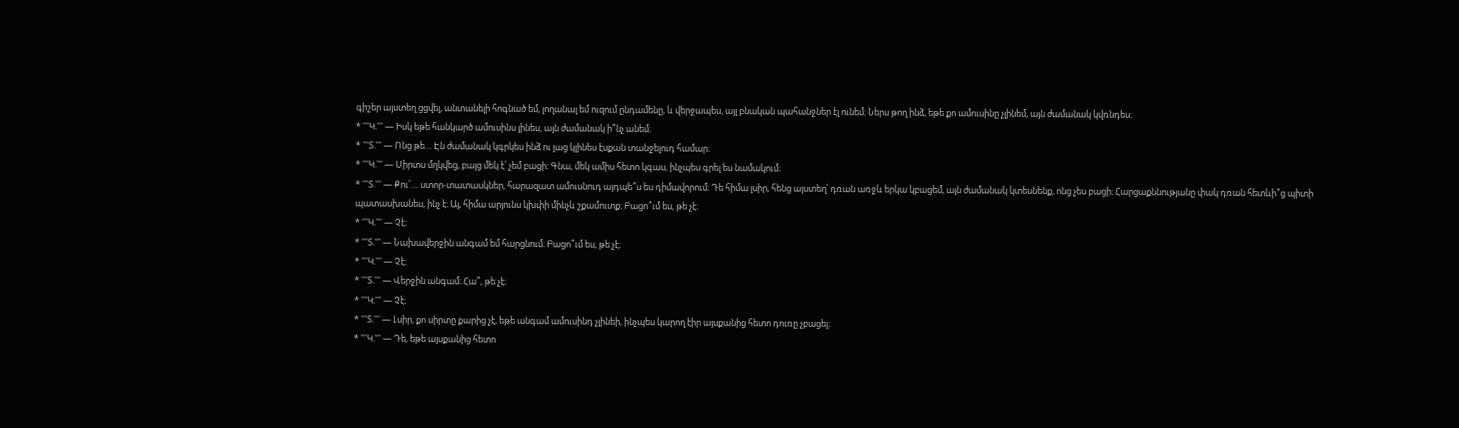գիշեր այստեղ ցցվել, անտանելի հոգնած եմ, լողանալ եմ ուզում ընդամենը, և վերջապես, այլ բնական պահանջներ էլ ունեմ։ Ներս թող ինձ, եթե քո ամուսինը չլինեմ, այն ժամանակ կվռնդես։
* '''Կ.''' — Իսկ եթե հանկարծ ամուսինս լինես, այն ժամանակ ի՞նչ անեմ։
* '''Տ.''' — Ոնց թե… Էն ժամանակ կգրկես ինձ ու լաց կլինես էսքան տանջելուդ համար։
* '''Կ.''' — Սիրտս մղկվեց, բայց մեկ է՝ չեմ բացի։ Գնա, մեկ ամիս հետո կգաս, ինչպես գրել ես նամակում։
* '''Տ.''' — Քու՜… ստոր-տատասկներ, հարազատ ամուսնուդ այդպե՞ս ես դիմավորում։ Դե հիմա լսիր, հենց այստեղ՝ դռան առջև երկա կբացեմ, այն ժամանակ կտեսնենք, ոնց չես բացի։ Հարցաքննությանը փակ դռան հետևի՞ց պիտի պատասխանես, ինչ է։ Այ, հիմա արյունս կխփի մինչև շքամուտք։ Բացո՞ւմ ես, թե չէ։
* '''Կ.''' — Չէ։
* '''Տ.''' — Նախավերջին անգամ եմ հարցնում։ Բացո՞ւմ ես, թե չէ։
* '''Կ.''' — Չէ։
* '''Տ.''' — Վերջին անգամ։ Հա՞, թե չէ։
* '''Կ.''' — Չէ։
* '''Տ.''' — Լսիր, քո սիրտը քարից չէ, եթե անգամ ամուսինդ չլինեի, ինչպես կարող էիր այսքանից հետո դուռը չբացել։
* '''Կ.''' — Դե, եթե այսքանից հետո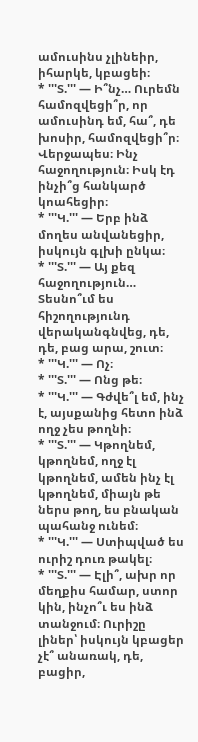ամուսինս չլինեիր, իհարկե, կբացեի։
* '''Տ.''' — Ի՞նչ… Ուրեմն համոզվեցի՞ր, որ ամուսինդ եմ, հա՞, դե խոսիր, համոզվեցի՞ր։ Վերջապես։ Ինչ հաջողություն։ Իսկ էդ ինչի՞ց հանկարծ կոահեցիր։
* '''Կ.''' — Երբ ինձ մողես անվանեցիր, իսկույն գլխի ընկա։
* '''Տ.''' — Այ քեզ հաջողություն… Տեսնո՞ւմ ես հիշողությունդ վերականգնվեց, դե, դե, բաց արա, շուտ։
* '''Կ.''' — Ոչ։
* '''Տ.''' — Ոնց թե։
* '''Կ.''' — Գժվե՞լ եմ, ինչ է, այսքանից հետո ինձ ողջ չես թողնի։
* '''Տ.''' — Կթողնեմ, կթողնեմ, ողջ էլ կթողնեմ, ամեն ինչ էլ կթողնեմ, միայն թե ներս թող, ես բնական պահանջ ունեմ։
* '''Կ.''' — Ստիպված ես ուրիշ դուռ թակել։
* '''Տ.''' — Էլի՞, ախր որ մեղքիս համար, ստոր կին, ինչո՞ւ ես ինձ տանջում։ Ուրիշը լիներ՝ իսկույն կբացեր չէ՞ անառակ, դե, բացիր,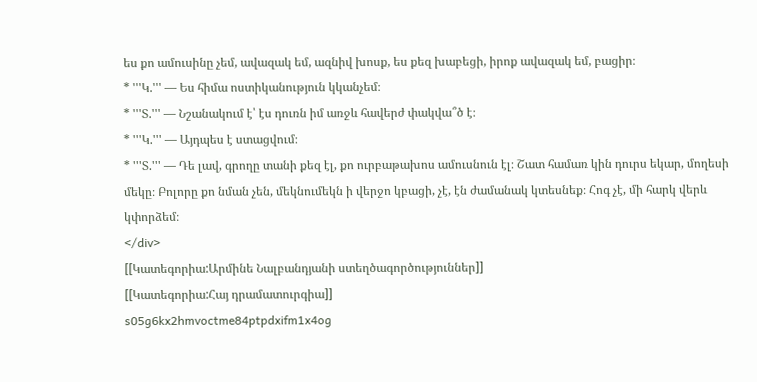ես քո ամուսինը չեմ, ավազակ եմ, ազնիվ խոսք, ես քեզ խաբեցի, իրոք ավազակ եմ, բացիր։
* '''Կ.''' — Ես հիմա ոստիկանություն կկանչեմ։
* '''Տ.''' — Նշանակում է՝ էս դուռն իմ առջև հավերժ փակվա՞ծ է։
* '''Կ.''' — Այդպես է ստացվում։
* '''Տ.''' — Դե լավ, գրողը տանի քեզ էլ, քո ուրբաթախոս ամուսնուն էլ։ Շատ համառ կին դուրս եկար, մողեսի մեկը։ Բոլորը քո նման չեն, մեկնումեկն ի վերջո կբացի, չէ, էն ժամանակ կտեսնեք։ Հոգ չէ, մի հարկ վերև կփորձեմ։
</div>
[[Կատեգորիա:Արմինե Նալբանդյանի ստեղծագործություններ]]
[[Կատեգորիա:Հայ դրամատուրգիա]]
s05g6kx2hmvoctme84ptpdxifm1x4og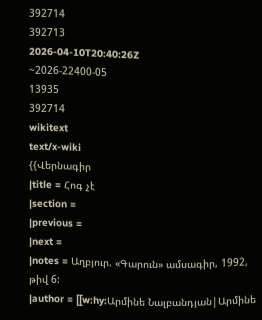392714
392713
2026-04-10T20:40:26Z
~2026-22400-05
13935
392714
wikitext
text/x-wiki
{{Վերնագիր
|title = Հոգ չէ
|section =
|previous =
|next =
|notes = Աղբյուր. «Գարուն» ամսագիր, 1992, թիվ 6:
|author = [[w:hy:Արմինե Նալբանդյան|Արմինե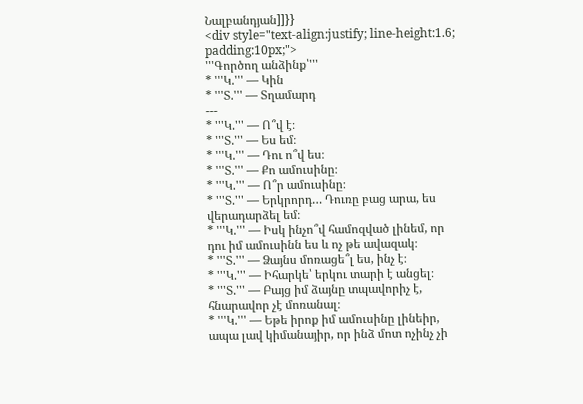Նալբանդյան]]}}
<div style="text-align:justify; line-height:1.6; padding:10px;">
'''Գործող անձինք՝'''
* '''Կ.''' — Կին
* '''Տ.''' — Տղամարդ
---
* '''Կ.''' — Ո՞վ է։
* '''Տ.''' — Ես եմ։
* '''Կ.''' — Դու ո՞վ ես։
* '''Տ.''' — Քո ամուսինը։
* '''Կ.''' — Ո՞ր ամուսինը։
* '''Տ.''' — Երկրորդ… Դուռը բաց արա, ես վերադարձել եմ։
* '''Կ.''' — Իսկ ինչո՞վ համոզված լինեմ, որ դու իմ ամուսինն ես և ոչ թե ավազակ։
* '''Տ.''' — Ձայնս մոռացե՞լ ես, ինչ է։
* '''Կ.''' — Իհարկե՝ երկու տարի է անցել։
* '''Տ.''' — Բայց իմ ձայնը տպավորիչ է, հնարավոր չէ մոռանալ։
* '''Կ.''' — Եթե իրոք իմ ամուսինը լինեիր, ապա լավ կիմանայիր, որ ինձ մոտ ոչինչ չի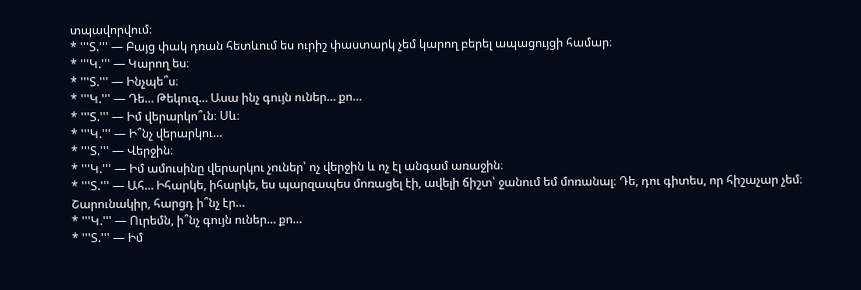տպավորվում։
* '''Տ.''' — Բայց փակ դռան հետևում ես ուրիշ փաստարկ չեմ կարող բերել ապացույցի համար։
* '''Կ.''' — Կարող ես։
* '''Տ.''' — Ինչպե՞ս։
* '''Կ.''' — Դե… Թեկուզ… Ասա ինչ գույն ուներ… քո…
* '''Տ.''' — Իմ վերարկո՞ւն։ Սև։
* '''Կ.''' — Ի՞նչ վերարկու…
* '''Տ.''' — Վերջին։
* '''Կ.''' — Իմ ամուսինը վերարկու չուներ՝ ոչ վերջին և ոչ էլ անգամ առաջին։
* '''Տ.''' — Ահ… Իհարկե, իհարկե, ես պարզապես մոռացել էի, ավելի ճիշտ՝ ջանում եմ մոռանալ։ Դե, դու գիտես, որ հիշաչար չեմ։ Շարունակիր, հարցդ ի՞նչ էր…
* '''Կ.''' — Ուրեմն, ի՞նչ գույն ուներ… քո…
* '''Տ.''' — Իմ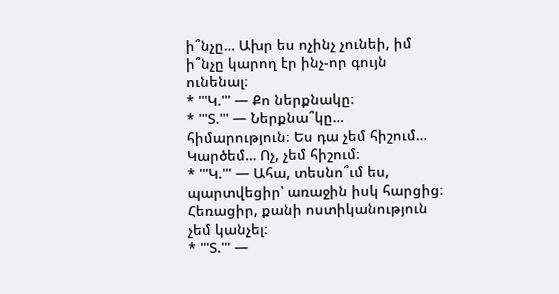ի՞նչը… Ախր ես ոչինչ չունեի, իմ ի՞նչը կարող էր ինչ-որ գույն ունենալ։
* '''Կ.''' — Քո ներքնակը։
* '''Տ.''' — Ներքնա՞կը… հիմարություն։ Ես դա չեմ հիշում… Կարծեմ… Ոչ, չեմ հիշում։
* '''Կ.''' — Ահա, տեսնո՞ւմ ես, պարտվեցիր՝ առաջին իսկ հարցից։ Հեռացիր, քանի ոստիկանություն չեմ կանչել։
* '''Տ.''' —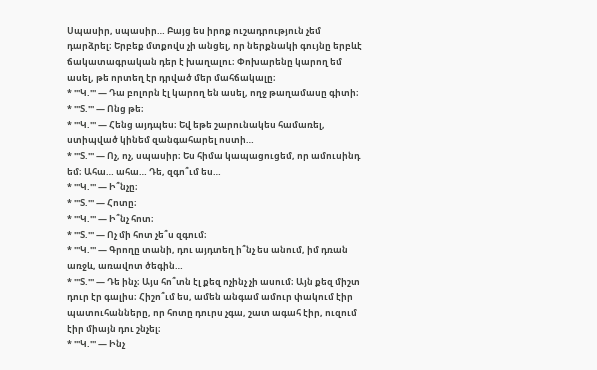Սպասիր, սպասիր… Բայց ես իրոք ուշադրություն չեմ դարձրել։ Երբեք մտքովս չի անցել, որ ներքնակի գույնը երբևէ ճակատագրական դեր է խաղալու։ Փոխարենը կարող եմ ասել, թե որտեղ էր դրված մեր մահճակալը։
* '''Կ.''' — Դա բոլորն էլ կարող են ասել, ողջ թաղամասը գիտի։
* '''Տ.''' — Ոնց թե։
* '''Կ.''' — Հենց այդպես։ Եվ եթե շարունակես համառել, ստիպված կինեմ զանգահարել ոստի…
* '''Տ.''' — Ոչ, ոչ, սպասիր։ Ես հիմա կապացուցեմ, որ ամուսինդ եմ։ Ահա… ահա… Դե, զգո՞ւմ ես…
* '''Կ.''' — Ի՞նչը։
* '''Տ.''' — Հոտը։
* '''Կ.''' — Ի՞նչ հոտ։
* '''Տ.''' — Ոչ մի հոտ չե՞ս զգում։
* '''Կ.''' — Գրողը տանի, դու այդտեղ ի՞նչ ես անում, իմ դռան առջև, առավոտ ծեգին…
* '''Տ.''' — Դե ինչ։ Այս հո՞տն էլ քեզ ոչինչ չի ասում։ Այն քեզ միշտ դուր էր գալիս։ Հիշո՞ւմ ես, ամեն անգամ ամուր փակում էիր պատուհանները, որ հոտը դուրս չգա, շատ ագահ էիր, ուզում էիր միայն դու շնչել։
* '''Կ.''' — Ինչ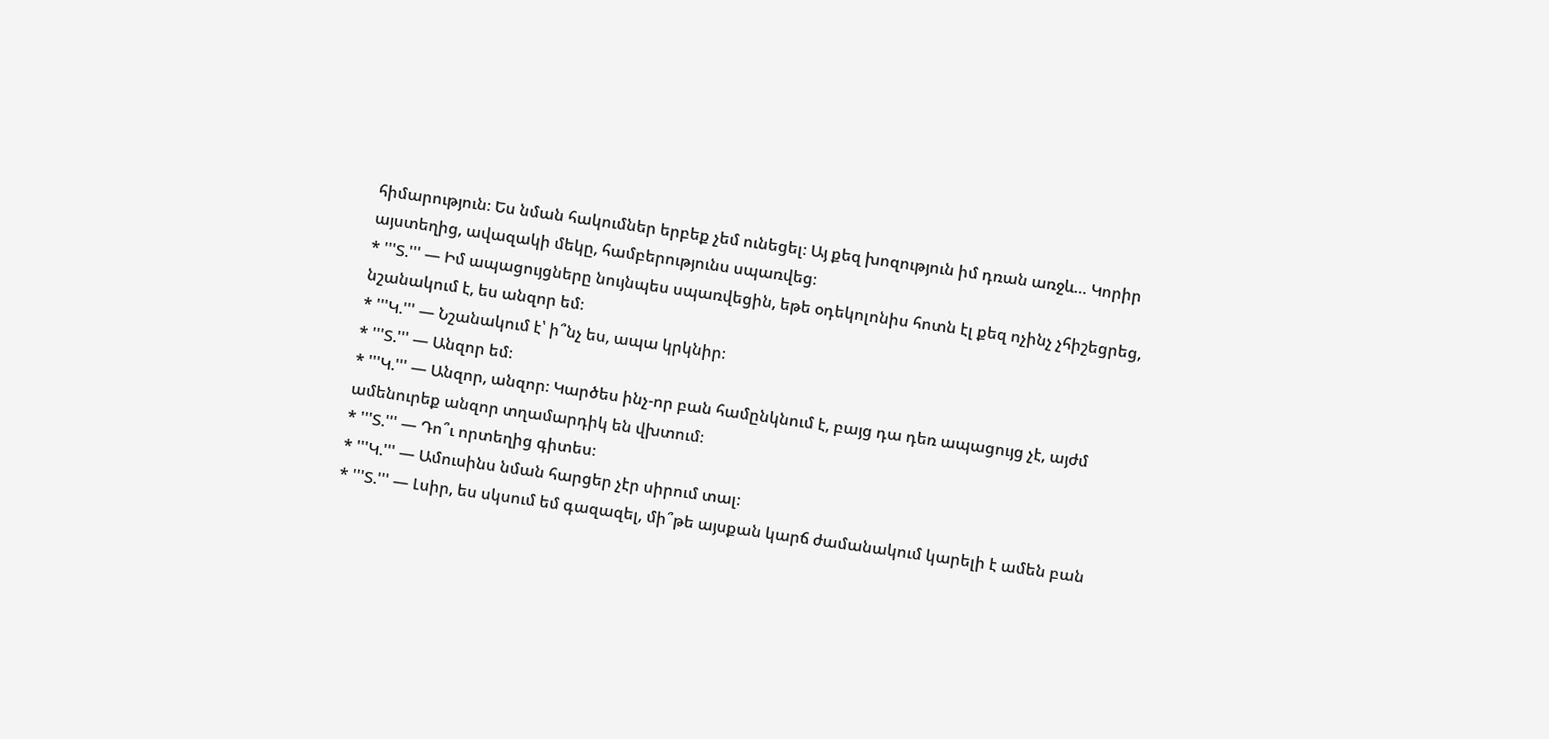հիմարություն։ Ես նման հակումներ երբեք չեմ ունեցել։ Այ քեզ խոզություն իմ դռան առջև… Կորիր այստեղից, ավազակի մեկը, համբերությունս սպառվեց։
* '''Տ.''' — Իմ ապացույցները նույնպես սպառվեցին, եթե օդեկոլոնիս հոտն էլ քեզ ոչինչ չհիշեցրեց, նշանակում է, ես անզոր եմ։
* '''Կ.''' — Նշանակում է՝ ի՞նչ ես, ապա կրկնիր։
* '''Տ.''' — Անզոր եմ։
* '''Կ.''' — Անզոր, անզոր։ Կարծես ինչ-որ բան համընկնում է, բայց դա դեռ ապացույց չէ, այժմ ամենուրեք անզոր տղամարդիկ են վխտում։
* '''Տ.''' — Դո՞ւ որտեղից գիտես։
* '''Կ.''' — Ամուսինս նման հարցեր չէր սիրում տալ։
* '''Տ.''' — Լսիր, ես սկսում եմ գազազել, մի՞թե այսքան կարճ ժամանակում կարելի է ամեն բան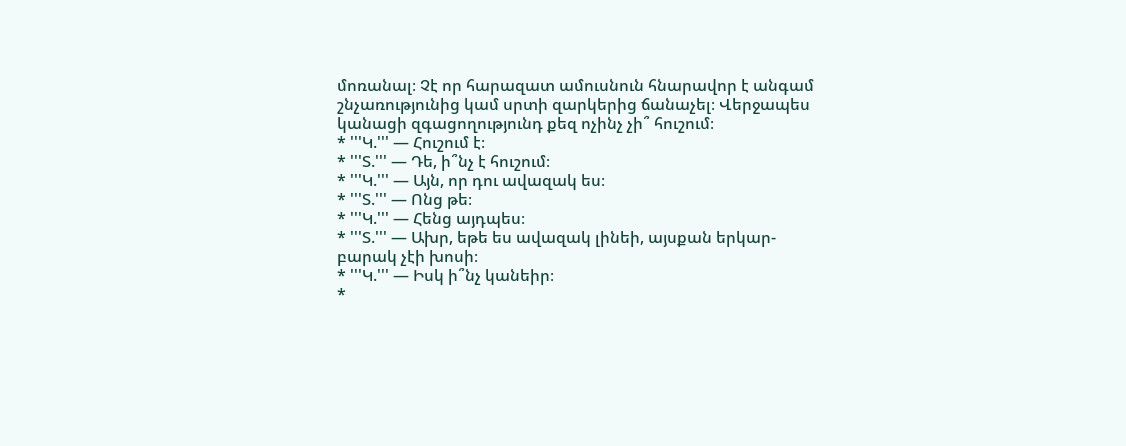մոռանալ։ Չէ որ հարազատ ամուսնուն հնարավոր է անգամ շնչառությունից կամ սրտի զարկերից ճանաչել։ Վերջապես կանացի զգացողությունդ քեզ ոչինչ չի՞ հուշում։
* '''Կ.''' — Հուշում է։
* '''Տ.''' — Դե, ի՞նչ է հուշում։
* '''Կ.''' — Այն, որ դու ավազակ ես։
* '''Տ.''' — Ոնց թե։
* '''Կ.''' — Հենց այդպես։
* '''Տ.''' — Ախր, եթե ես ավազակ լինեի, այսքան երկար-բարակ չէի խոսի։
* '''Կ.''' — Իսկ ի՞նչ կանեիր։
*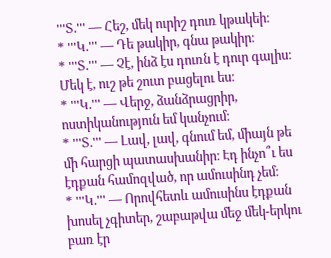'''Տ.''' — Հեշ, մեկ ուրիշ դուռ կթակեի։
* '''Կ.''' — Դե թակիր, գնա թակիր։
* '''Տ.''' — Չէ, ինձ էս դուռն է դուր գալիս։ Մեկ է, ուշ թե շուտ բացելու ես։
* '''Կ.''' — Վերջ, ձանձրացրիր, ոստիկանություն եմ կանչում։
* '''Տ.''' — Լավ, լավ, գնում եմ, միայն թե մի հարցի պատասխանիր։ Էդ ինչո՞ւ ես էդքան համոզված, որ ամուսինդ չեմ։
* '''Կ.''' — Որովհետև ամուսինս էդքան խոսել չգիտեր, շաբաթվա մեջ մեկ-երկու բառ էր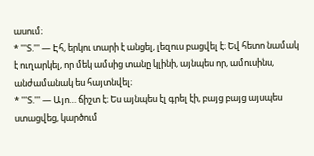ասում։
* '''Տ.''' — Էհ, երկու տարի է անցել, լեզուս բացվել է։ Եվ հետո նամակ է ուղարկել, որ մեկ ամսից տանը կլինի, այնպես որ, ամուսինս, անժամանակ ես հայտնվել։
* '''Տ.''' — Այո… ճիշտ է։ Ես այնպես էլ գրել էի, բայց բայց այսպես ստացվեց, կարծում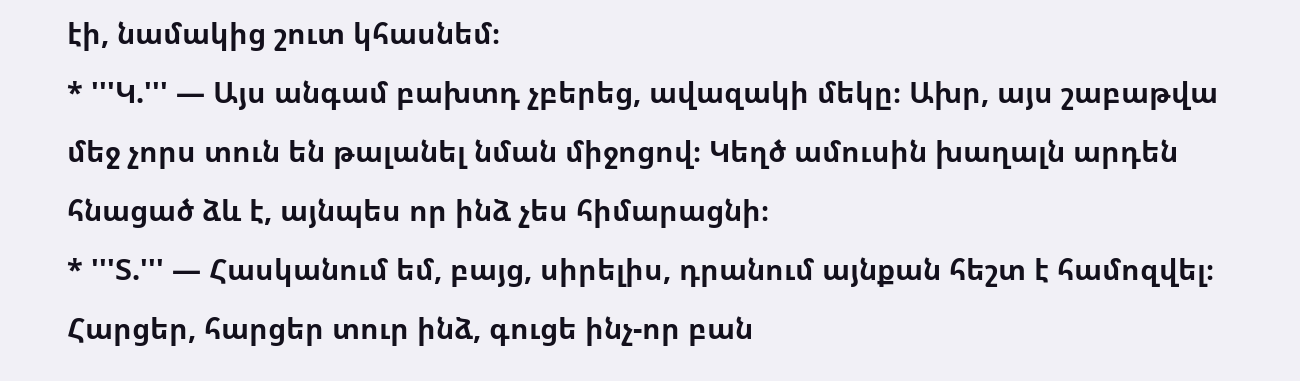էի, նամակից շուտ կհասնեմ։
* '''Կ.''' — Այս անգամ բախտդ չբերեց, ավազակի մեկը։ Ախր, այս շաբաթվա մեջ չորս տուն են թալանել նման միջոցով։ Կեղծ ամուսին խաղալն արդեն հնացած ձև է, այնպես որ ինձ չես հիմարացնի։
* '''Տ.''' — Հասկանում եմ, բայց, սիրելիս, դրանում այնքան հեշտ է համոզվել։ Հարցեր, հարցեր տուր ինձ, գուցե ինչ-որ բան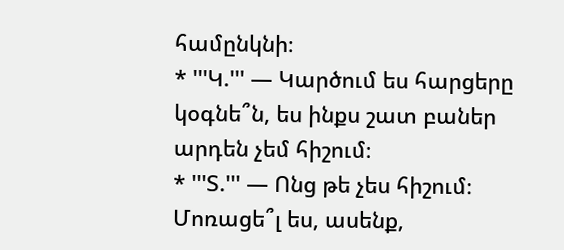համընկնի։
* '''Կ.''' — Կարծում ես հարցերը կօգնե՞ն, ես ինքս շատ բաներ արդեն չեմ հիշում։
* '''Տ.''' — Ոնց թե չես հիշում։ Մոռացե՞լ ես, ասենք,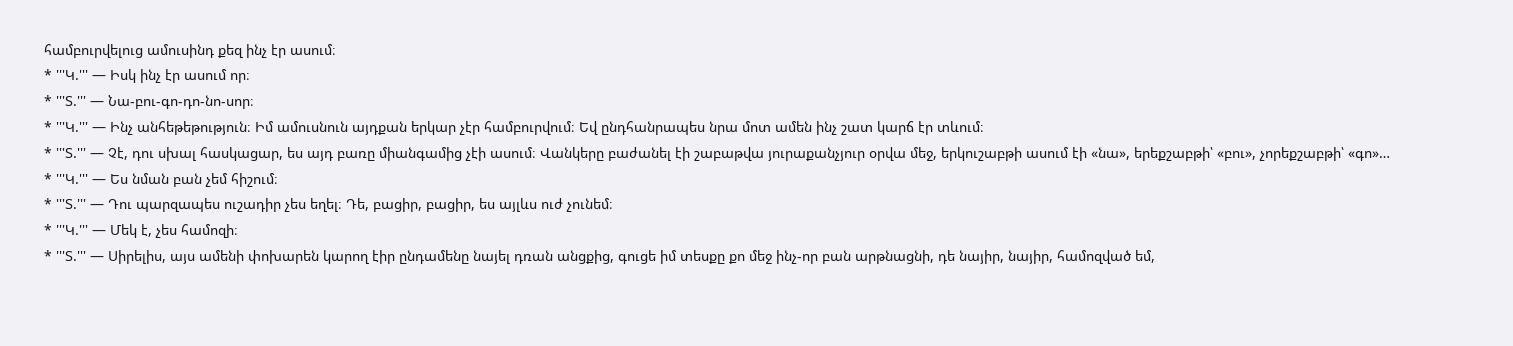համբուրվելուց ամուսինդ քեզ ինչ էր ասում։
* '''Կ.''' — Իսկ ինչ էր ասում որ։
* '''Տ.''' — Նա-բու-գո-դո-նո-սոր։
* '''Կ.''' — Ինչ անհեթեթություն։ Իմ ամուսնուն այդքան երկար չէր համբուրվում։ Եվ ընդհանրապես նրա մոտ ամեն ինչ շատ կարճ էր տևում։
* '''Տ.''' — Չէ, դու սխալ հասկացար, ես այդ բառը միանգամից չէի ասում։ Վանկերը բաժանել էի շաբաթվա յուրաքանչյուր օրվա մեջ, երկուշաբթի ասում էի «նա», երեքշաբթի՝ «բու», չորեքշաբթի՝ «գո»…
* '''Կ.''' — Ես նման բան չեմ հիշում։
* '''Տ.''' — Դու պարզապես ուշադիր չես եղել։ Դե, բացիր, բացիր, ես այլևս ուժ չունեմ։
* '''Կ.''' — Մեկ է, չես համոզի։
* '''Տ.''' — Սիրելիս, այս ամենի փոխարեն կարող էիր ընդամենը նայել դռան անցքից, գուցե իմ տեսքը քո մեջ ինչ-որ բան արթնացնի, դե նայիր, նայիր, համոզված եմ,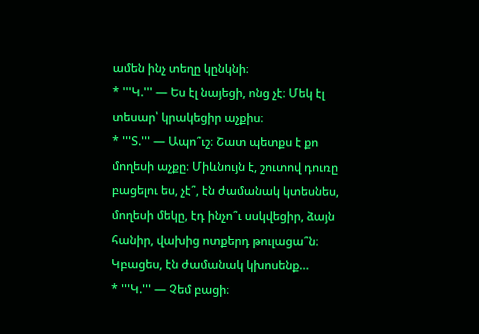ամեն ինչ տեղը կընկնի։
* '''Կ.''' — Ես էլ նայեցի, ոնց չէ։ Մեկ էլ տեսար՝ կրակեցիր աչքիս։
* '''Տ.''' — Ապո՞ւշ։ Շատ պետքս է քո մողեսի աչքը։ Միևնույն է, շուտով դուռը բացելու ես, չէ՞, էն ժամանակ կտեսնես, մողեսի մեկը, էդ ինչո՞ւ սսկվեցիր, ձայն հանիր, վախից ոտքերդ թուլացա՞ն։ Կբացես, էն ժամանակ կխոսենք…
* '''Կ.''' — Չեմ բացի։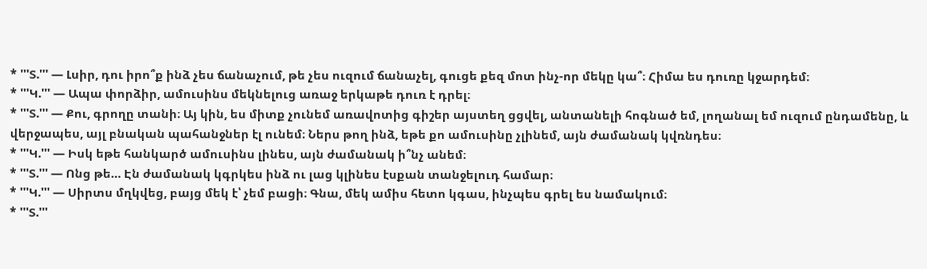* '''Տ.''' — Լսիր, դու իրո՞ք ինձ չես ճանաչում, թե չես ուզում ճանաչել, գուցե քեզ մոտ ինչ-որ մեկը կա՞։ Հիմա ես դուռը կջարդեմ։
* '''Կ.''' — Ապա փորձիր, ամուսինս մեկնելուց առաջ երկաթե դուռ է դրել։
* '''Տ.''' — Քու, գրողը տանի։ Այ կին, ես միտք չունեմ առավոտից գիշեր այստեղ ցցվել, անտանելի հոգնած եմ, լողանալ եմ ուզում ընդամենը, և վերջապես, այլ բնական պահանջներ էլ ունեմ։ Ներս թող ինձ, եթե քո ամուսինը չլինեմ, այն ժամանակ կվռնդես։
* '''Կ.''' — Իսկ եթե հանկարծ ամուսինս լինես, այն ժամանակ ի՞նչ անեմ։
* '''Տ.''' — Ոնց թե… Էն ժամանակ կգրկես ինձ ու լաց կլինես էսքան տանջելուդ համար։
* '''Կ.''' — Սիրտս մղկվեց, բայց մեկ է՝ չեմ բացի։ Գնա, մեկ ամիս հետո կգաս, ինչպես գրել ես նամակում։
* '''Տ.'''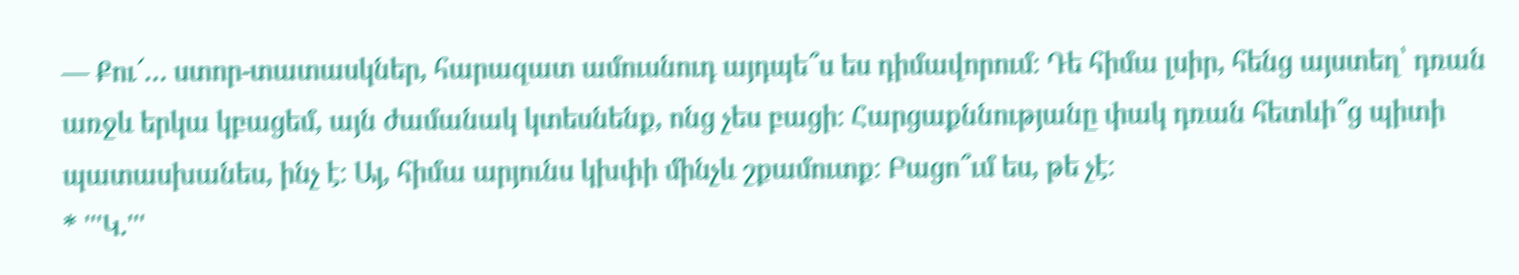— Քու՜… ստոր-տատասկներ, հարազատ ամուսնուդ այդպե՞ս ես դիմավորում։ Դե հիմա լսիր, հենց այստեղ՝ դռան առջև երկա կբացեմ, այն ժամանակ կտեսնենք, ոնց չես բացի։ Հարցաքննությանը փակ դռան հետևի՞ց պիտի պատասխանես, ինչ է։ Այ, հիմա արյունս կխփի մինչև շքամուտք։ Բացո՞ւմ ես, թե չէ։
* '''Կ.'''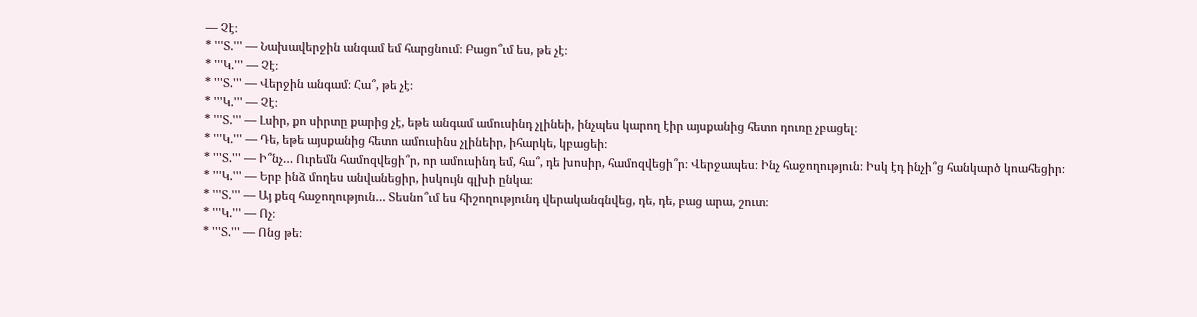— Չէ։
* '''Տ.''' — Նախավերջին անգամ եմ հարցնում։ Բացո՞ւմ ես, թե չէ։
* '''Կ.''' — Չէ։
* '''Տ.''' — Վերջին անգամ։ Հա՞, թե չէ։
* '''Կ.''' — Չէ։
* '''Տ.''' — Լսիր, քո սիրտը քարից չէ, եթե անգամ ամուսինդ չլինեի, ինչպես կարող էիր այսքանից հետո դուռը չբացել։
* '''Կ.''' — Դե, եթե այսքանից հետո ամուսինս չլինեիր, իհարկե, կբացեի։
* '''Տ.''' — Ի՞նչ… Ուրեմն համոզվեցի՞ր, որ ամուսինդ եմ, հա՞, դե խոսիր, համոզվեցի՞ր։ Վերջապես։ Ինչ հաջողություն։ Իսկ էդ ինչի՞ց հանկարծ կոահեցիր։
* '''Կ.''' — Երբ ինձ մողես անվանեցիր, իսկույն գլխի ընկա։
* '''Տ.''' — Այ քեզ հաջողություն… Տեսնո՞ւմ ես հիշողությունդ վերականգնվեց, դե, դե, բաց արա, շուտ։
* '''Կ.''' — Ոչ։
* '''Տ.''' — Ոնց թե։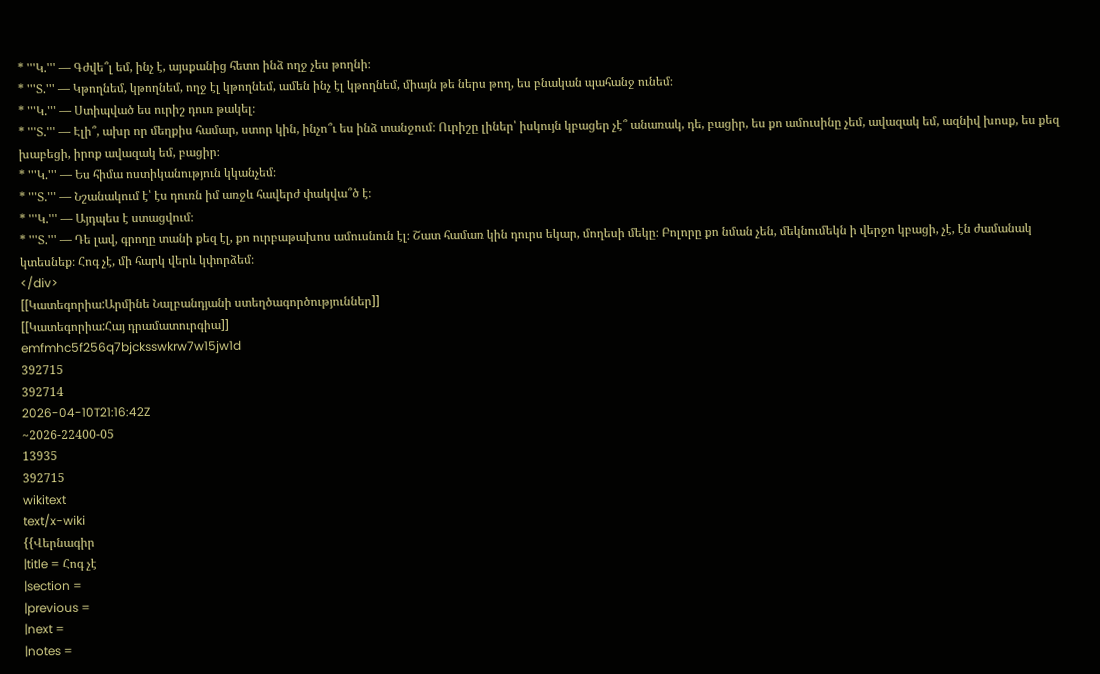* '''Կ.''' — Գժվե՞լ եմ, ինչ է, այսքանից հետո ինձ ողջ չես թողնի։
* '''Տ.''' — Կթողնեմ, կթողնեմ, ողջ էլ կթողնեմ, ամեն ինչ էլ կթողնեմ, միայն թե ներս թող, ես բնական պահանջ ունեմ։
* '''Կ.''' — Ստիպված ես ուրիշ դուռ թակել։
* '''Տ.''' — Էլի՞, ախր որ մեղքիս համար, ստոր կին, ինչո՞ւ ես ինձ տանջում։ Ուրիշը լիներ՝ իսկույն կբացեր չէ՞ անառակ, դե, բացիր, ես քո ամուսինը չեմ, ավազակ եմ, ազնիվ խոսք, ես քեզ խաբեցի, իրոք ավազակ եմ, բացիր։
* '''Կ.''' — Ես հիմա ոստիկանություն կկանչեմ։
* '''Տ.''' — Նշանակում է՝ էս դուռն իմ առջև հավերժ փակվա՞ծ է։
* '''Կ.''' — Այդպես է ստացվում։
* '''Տ.''' — Դե լավ, գրողը տանի քեզ էլ, քո ուրբաթախոս ամուսնուն էլ։ Շատ համառ կին դուրս եկար, մողեսի մեկը։ Բոլորը քո նման չեն, մեկնումեկն ի վերջո կբացի, չէ, էն ժամանակ կտեսնեք։ Հոգ չէ, մի հարկ վերև կփորձեմ։
</div>
[[Կատեգորիա:Արմինե Նալբանդյանի ստեղծագործություններ]]
[[Կատեգորիա:Հայ դրամատուրգիա]]
emfmhc5f256q7bjcksswkrw7w15jw1d
392715
392714
2026-04-10T21:16:42Z
~2026-22400-05
13935
392715
wikitext
text/x-wiki
{{Վերնագիր
|title = Հոգ չէ
|section =
|previous =
|next =
|notes =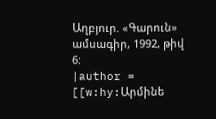Աղբյուր. «Գարուն» ամսագիր, 1992, թիվ 6:
|author = [[w:hy:Արմինե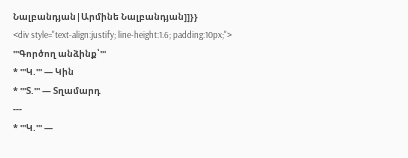Նալբանդյան|Արմինե Նալբանդյան]]}}
<div style="text-align:justify; line-height:1.6; padding:10px;">
'''Գործող անձինք՝'''
* '''Կ.''' — Կին
* '''Տ.''' — Տղամարդ
---
* '''Կ.''' —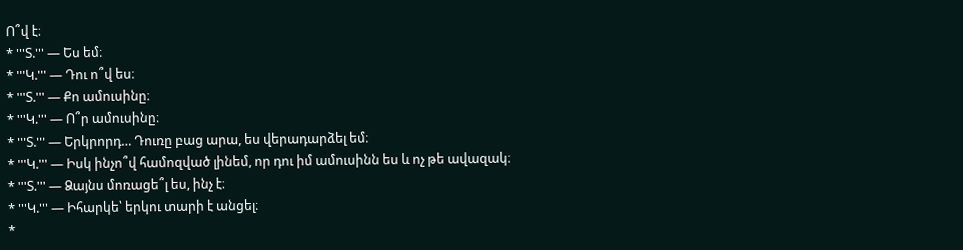Ո՞վ է։
* '''Տ.''' — Ես եմ։
* '''Կ.''' — Դու ո՞վ ես։
* '''Տ.''' — Քո ամուսինը։
* '''Կ.''' — Ո՞ր ամուսինը։
* '''Տ.''' — Երկրորդ… Դուռը բաց արա, ես վերադարձել եմ։
* '''Կ.''' — Իսկ ինչո՞վ համոզված լինեմ, որ դու իմ ամուսինն ես և ոչ թե ավազակ։
* '''Տ.''' — Ձայնս մոռացե՞լ ես, ինչ է։
* '''Կ.''' — Իհարկե՝ երկու տարի է անցել։
*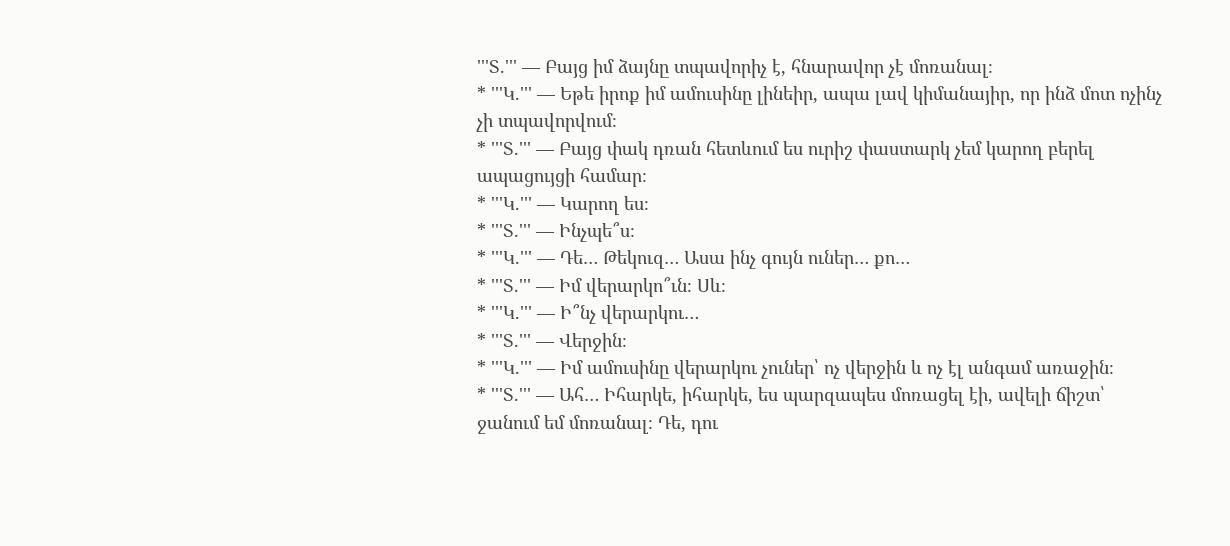'''Տ.''' — Բայց իմ ձայնը տպավորիչ է, հնարավոր չէ մոռանալ։
* '''Կ.''' — Եթե իրոք իմ ամուսինը լինեիր, ապա լավ կիմանայիր, որ ինձ մոտ ոչինչ չի տպավորվում։
* '''Տ.''' — Բայց փակ դռան հետևում ես ուրիշ փաստարկ չեմ կարող բերել ապացույցի համար։
* '''Կ.''' — Կարող ես։
* '''Տ.''' — Ինչպե՞ս։
* '''Կ.''' — Դե… Թեկուզ… Ասա ինչ գույն ուներ… քո…
* '''Տ.''' — Իմ վերարկո՞ւն։ Սև։
* '''Կ.''' — Ի՞նչ վերարկու…
* '''Տ.''' — Վերջին։
* '''Կ.''' — Իմ ամուսինը վերարկու չուներ՝ ոչ վերջին և ոչ էլ անգամ առաջին։
* '''Տ.''' — Ահ… Իհարկե, իհարկե, ես պարզապես մոռացել էի, ավելի ճիշտ՝ ջանում եմ մոռանալ։ Դե, դու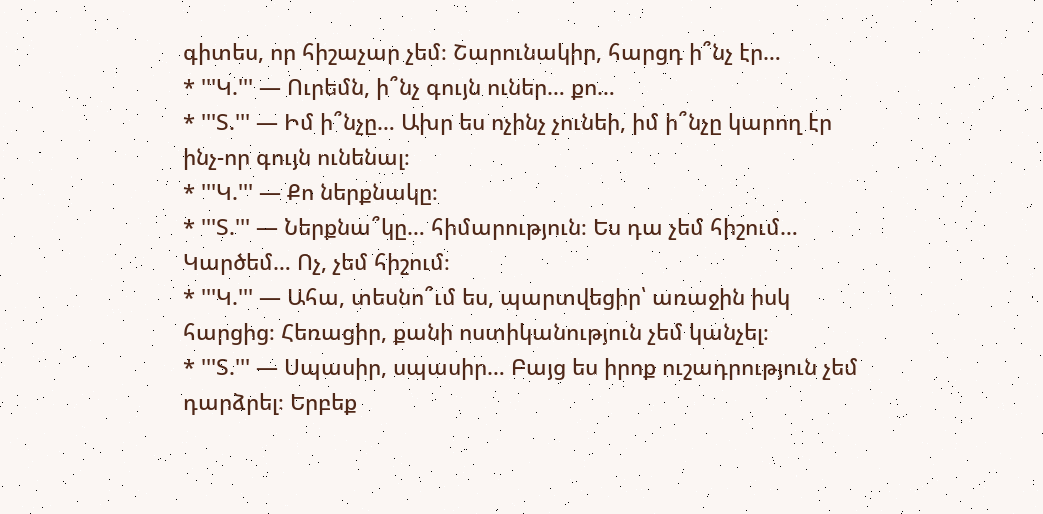գիտես, որ հիշաչար չեմ։ Շարունակիր, հարցդ ի՞նչ էր…
* '''Կ.''' — Ուրեմն, ի՞նչ գույն ուներ… քո…
* '''Տ.''' — Իմ ի՞նչը… Ախր ես ոչինչ չունեի, իմ ի՞նչը կարող էր ինչ-որ գույն ունենալ։
* '''Կ.''' — Քո ներքնակը։
* '''Տ.''' — Ներքնա՞կը… հիմարություն։ Ես դա չեմ հիշում… Կարծեմ… Ոչ, չեմ հիշում։
* '''Կ.''' — Ահա, տեսնո՞ւմ ես, պարտվեցիր՝ առաջին իսկ հարցից։ Հեռացիր, քանի ոստիկանություն չեմ կանչել։
* '''Տ.''' — Սպասիր, սպասիր… Բայց ես իրոք ուշադրություն չեմ դարձրել։ Երբեք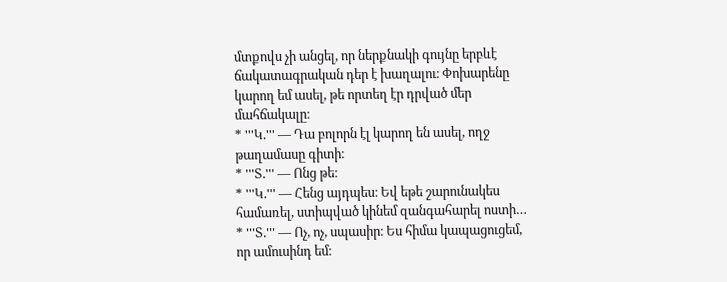մտքովս չի անցել, որ ներքնակի գույնը երբևէ ճակատագրական դեր է խաղալու։ Փոխարենը կարող եմ ասել, թե որտեղ էր դրված մեր մահճակալը։
* '''Կ.''' — Դա բոլորն էլ կարող են ասել, ողջ թաղամասը գիտի։
* '''Տ.''' — Ոնց թե։
* '''Կ.''' — Հենց այդպես։ Եվ եթե շարունակես համառել, ստիպված կինեմ զանգահարել ոստի…
* '''Տ.''' — Ոչ, ոչ, սպասիր։ Ես հիմա կապացուցեմ, որ ամուսինդ եմ։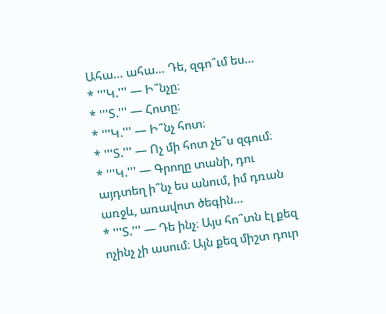Ահա… ահա… Դե, զգո՞ւմ ես…
* '''Կ.''' — Ի՞նչը։
* '''Տ.''' — Հոտը։
* '''Կ.''' — Ի՞նչ հոտ։
* '''Տ.''' — Ոչ մի հոտ չե՞ս զգում։
* '''Կ.''' — Գրողը տանի, դու այդտեղ ի՞նչ ես անում, իմ դռան առջև, առավոտ ծեգին…
* '''Տ.''' — Դե ինչ։ Այս հո՞տն էլ քեզ ոչինչ չի ասում։ Այն քեզ միշտ դուր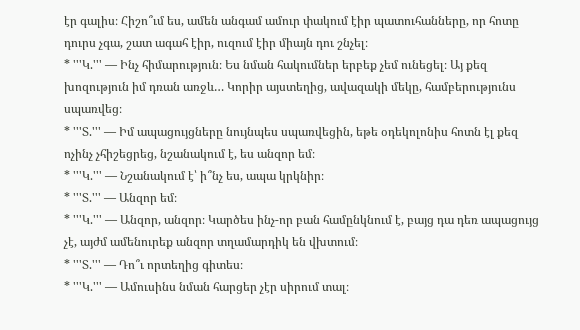էր գալիս։ Հիշո՞ւմ ես, ամեն անգամ ամուր փակում էիր պատուհանները, որ հոտը դուրս չգա, շատ ագահ էիր, ուզում էիր միայն դու շնչել։
* '''Կ.''' — Ինչ հիմարություն։ Ես նման հակումներ երբեք չեմ ունեցել։ Այ քեզ խոզություն իմ դռան առջև… Կորիր այստեղից, ավազակի մեկը, համբերությունս սպառվեց։
* '''Տ.''' — Իմ ապացույցները նույնպես սպառվեցին, եթե օդեկոլոնիս հոտն էլ քեզ ոչինչ չհիշեցրեց, նշանակում է, ես անզոր եմ։
* '''Կ.''' — Նշանակում է՝ ի՞նչ ես, ապա կրկնիր։
* '''Տ.''' — Անզոր եմ։
* '''Կ.''' — Անզոր, անզոր։ Կարծես ինչ-որ բան համընկնում է, բայց դա դեռ ապացույց չէ, այժմ ամենուրեք անզոր տղամարդիկ են վխտում։
* '''Տ.''' — Դո՞ւ որտեղից գիտես։
* '''Կ.''' — Ամուսինս նման հարցեր չէր սիրում տալ։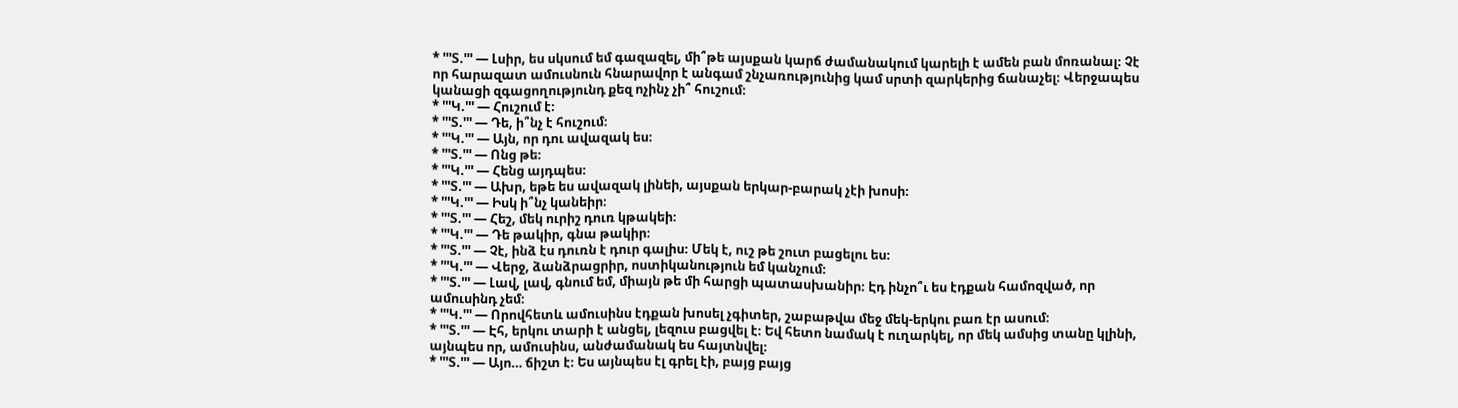* '''Տ.''' — Լսիր, ես սկսում եմ գազազել, մի՞թե այսքան կարճ ժամանակում կարելի է ամեն բան մոռանալ։ Չէ որ հարազատ ամուսնուն հնարավոր է անգամ շնչառությունից կամ սրտի զարկերից ճանաչել։ Վերջապես կանացի զգացողությունդ քեզ ոչինչ չի՞ հուշում։
* '''Կ.''' — Հուշում է։
* '''Տ.''' — Դե, ի՞նչ է հուշում։
* '''Կ.''' — Այն, որ դու ավազակ ես։
* '''Տ.''' — Ոնց թե։
* '''Կ.''' — Հենց այդպես։
* '''Տ.''' — Ախր, եթե ես ավազակ լինեի, այսքան երկար-բարակ չէի խոսի։
* '''Կ.''' — Իսկ ի՞նչ կանեիր։
* '''Տ.''' — Հեշ, մեկ ուրիշ դուռ կթակեի։
* '''Կ.''' — Դե թակիր, գնա թակիր։
* '''Տ.''' — Չէ, ինձ էս դուռն է դուր գալիս։ Մեկ է, ուշ թե շուտ բացելու ես։
* '''Կ.''' — Վերջ, ձանձրացրիր, ոստիկանություն եմ կանչում։
* '''Տ.''' — Լավ, լավ, գնում եմ, միայն թե մի հարցի պատասխանիր։ Էդ ինչո՞ւ ես էդքան համոզված, որ ամուսինդ չեմ։
* '''Կ.''' — Որովհետև ամուսինս էդքան խոսել չգիտեր, շաբաթվա մեջ մեկ-երկու բառ էր ասում։
* '''Տ.''' — Էհ, երկու տարի է անցել, լեզուս բացվել է։ Եվ հետո նամակ է ուղարկել, որ մեկ ամսից տանը կլինի, այնպես որ, ամուսինս, անժամանակ ես հայտնվել։
* '''Տ.''' — Այո… ճիշտ է։ Ես այնպես էլ գրել էի, բայց բայց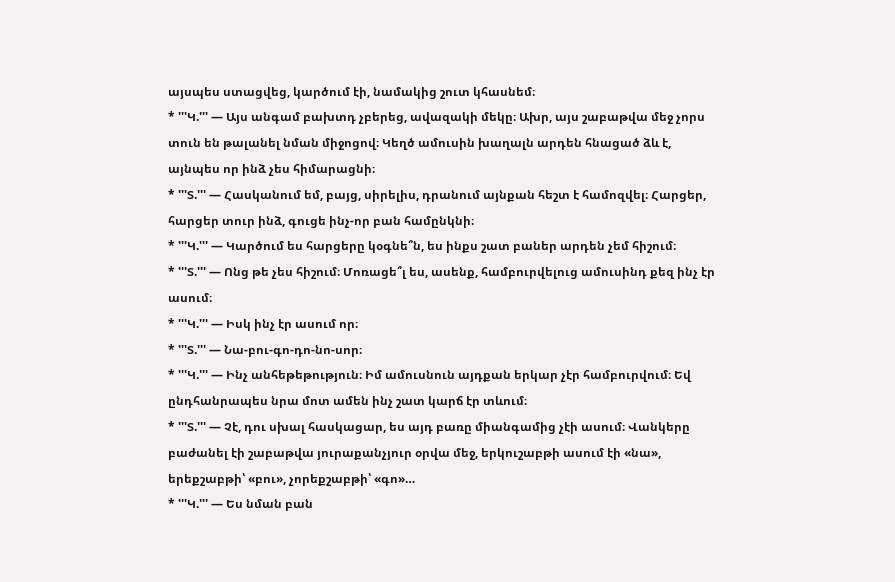այսպես ստացվեց, կարծում էի, նամակից շուտ կհասնեմ։
* '''Կ.''' — Այս անգամ բախտդ չբերեց, ավազակի մեկը։ Ախր, այս շաբաթվա մեջ չորս տուն են թալանել նման միջոցով։ Կեղծ ամուսին խաղալն արդեն հնացած ձև է, այնպես որ ինձ չես հիմարացնի։
* '''Տ.''' — Հասկանում եմ, բայց, սիրելիս, դրանում այնքան հեշտ է համոզվել։ Հարցեր, հարցեր տուր ինձ, գուցե ինչ-որ բան համընկնի։
* '''Կ.''' — Կարծում ես հարցերը կօգնե՞ն, ես ինքս շատ բաներ արդեն չեմ հիշում։
* '''Տ.''' — Ոնց թե չես հիշում։ Մոռացե՞լ ես, ասենք, համբուրվելուց ամուսինդ քեզ ինչ էր ասում։
* '''Կ.''' — Իսկ ինչ էր ասում որ։
* '''Տ.''' — Նա-բու-գո-դո-նո-սոր։
* '''Կ.''' — Ինչ անհեթեթություն։ Իմ ամուսնուն այդքան երկար չէր համբուրվում։ Եվ ընդհանրապես նրա մոտ ամեն ինչ շատ կարճ էր տևում։
* '''Տ.''' — Չէ, դու սխալ հասկացար, ես այդ բառը միանգամից չէի ասում։ Վանկերը բաժանել էի շաբաթվա յուրաքանչյուր օրվա մեջ, երկուշաբթի ասում էի «նա», երեքշաբթի՝ «բու», չորեքշաբթի՝ «գո»…
* '''Կ.''' — Ես նման բան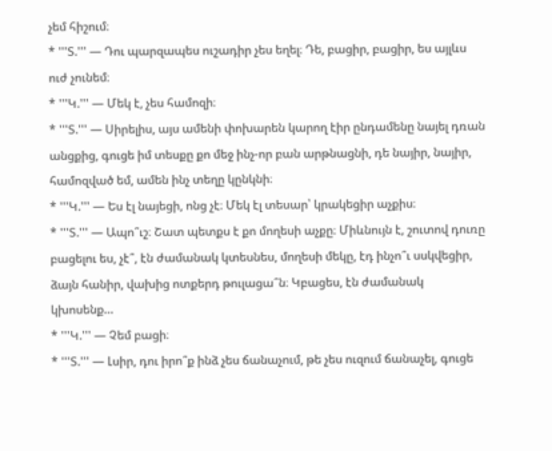չեմ հիշում։
* '''Տ.''' — Դու պարզապես ուշադիր չես եղել։ Դե, բացիր, բացիր, ես այլևս ուժ չունեմ։
* '''Կ.''' — Մեկ է, չես համոզի։
* '''Տ.''' — Սիրելիս, այս ամենի փոխարեն կարող էիր ընդամենը նայել դռան անցքից, գուցե իմ տեսքը քո մեջ ինչ-որ բան արթնացնի, դե նայիր, նայիր, համոզված եմ, ամեն ինչ տեղը կընկնի։
* '''Կ.''' — Ես էլ նայեցի, ոնց չէ։ Մեկ էլ տեսար՝ կրակեցիր աչքիս։
* '''Տ.''' — Ապո՞ւշ։ Շատ պետքս է քո մողեսի աչքը։ Միևնույն է, շուտով դուռը բացելու ես, չէ՞, էն ժամանակ կտեսնես, մողեսի մեկը, էդ ինչո՞ւ սսկվեցիր, ձայն հանիր, վախից ոտքերդ թուլացա՞ն։ Կբացես, էն ժամանակ կխոսենք…
* '''Կ.''' — Չեմ բացի։
* '''Տ.''' — Լսիր, դու իրո՞ք ինձ չես ճանաչում, թե չես ուզում ճանաչել, գուցե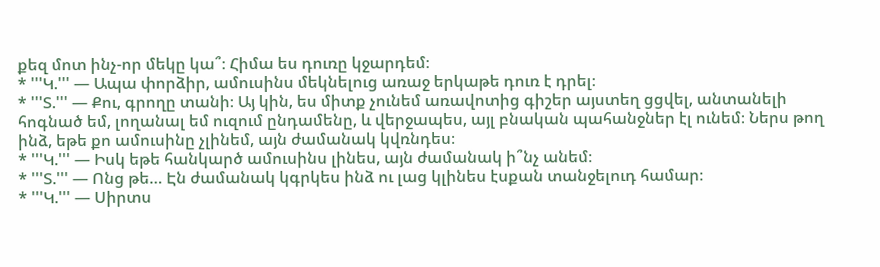քեզ մոտ ինչ-որ մեկը կա՞։ Հիմա ես դուռը կջարդեմ։
* '''Կ.''' — Ապա փորձիր, ամուսինս մեկնելուց առաջ երկաթե դուռ է դրել։
* '''Տ.''' — Քու, գրողը տանի։ Այ կին, ես միտք չունեմ առավոտից գիշեր այստեղ ցցվել, անտանելի հոգնած եմ, լողանալ եմ ուզում ընդամենը, և վերջապես, այլ բնական պահանջներ էլ ունեմ։ Ներս թող ինձ, եթե քո ամուսինը չլինեմ, այն ժամանակ կվռնդես։
* '''Կ.''' — Իսկ եթե հանկարծ ամուսինս լինես, այն ժամանակ ի՞նչ անեմ։
* '''Տ.''' — Ոնց թե… Էն ժամանակ կգրկես ինձ ու լաց կլինես էսքան տանջելուդ համար։
* '''Կ.''' — Սիրտս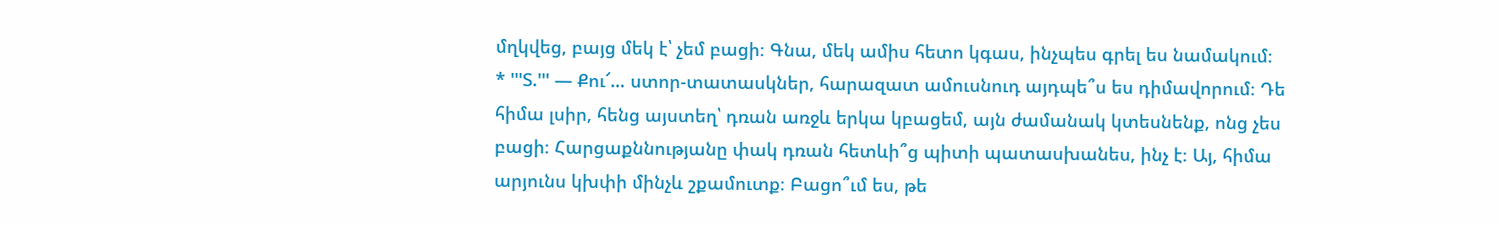մղկվեց, բայց մեկ է՝ չեմ բացի։ Գնա, մեկ ամիս հետո կգաս, ինչպես գրել ես նամակում։
* '''Տ.''' — Քու՜… ստոր-տատասկներ, հարազատ ամուսնուդ այդպե՞ս ես դիմավորում։ Դե հիմա լսիր, հենց այստեղ՝ դռան առջև երկա կբացեմ, այն ժամանակ կտեսնենք, ոնց չես բացի։ Հարցաքննությանը փակ դռան հետևի՞ց պիտի պատասխանես, ինչ է։ Այ, հիմա արյունս կխփի մինչև շքամուտք։ Բացո՞ւմ ես, թե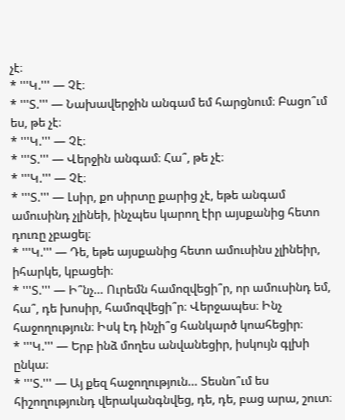չէ։
* '''Կ.''' — Չէ։
* '''Տ.''' — Նախավերջին անգամ եմ հարցնում։ Բացո՞ւմ ես, թե չէ։
* '''Կ.''' — Չէ։
* '''Տ.''' — Վերջին անգամ։ Հա՞, թե չէ։
* '''Կ.''' — Չէ։
* '''Տ.''' — Լսիր, քո սիրտը քարից չէ, եթե անգամ ամուսինդ չլինեի, ինչպես կարող էիր այսքանից հետո դուռը չբացել։
* '''Կ.''' — Դե, եթե այսքանից հետո ամուսինս չլինեիր, իհարկե, կբացեի։
* '''Տ.''' — Ի՞նչ… Ուրեմն համոզվեցի՞ր, որ ամուսինդ եմ, հա՞, դե խոսիր, համոզվեցի՞ր։ Վերջապես։ Ինչ հաջողություն։ Իսկ էդ ինչի՞ց հանկարծ կոահեցիր։
* '''Կ.''' — Երբ ինձ մողես անվանեցիր, իսկույն գլխի ընկա։
* '''Տ.''' — Այ քեզ հաջողություն… Տեսնո՞ւմ ես հիշողությունդ վերականգնվեց, դե, դե, բաց արա, շուտ։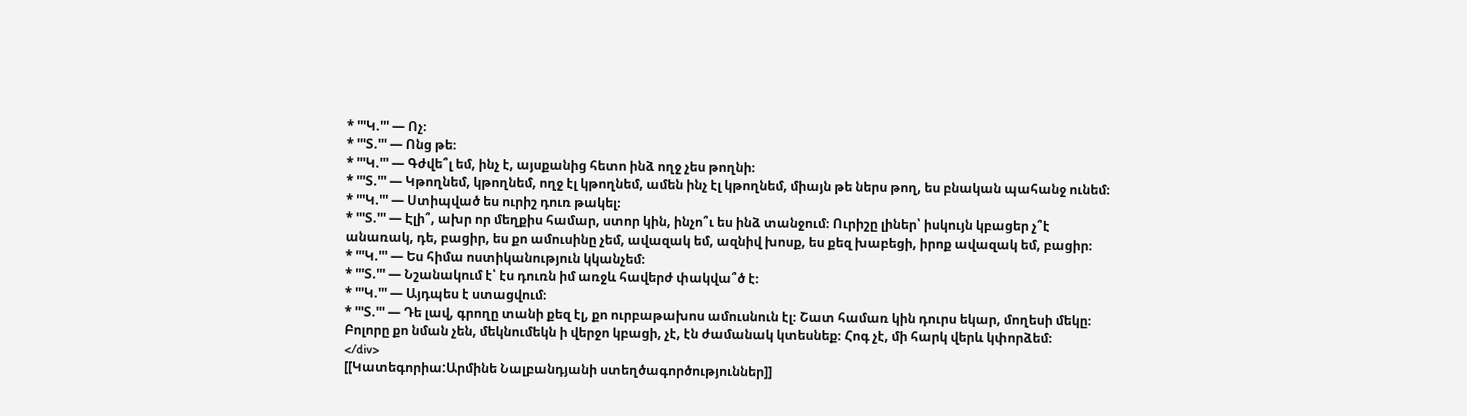* '''Կ.''' — Ոչ։
* '''Տ.''' — Ոնց թե։
* '''Կ.''' — Գժվե՞լ եմ, ինչ է, այսքանից հետո ինձ ողջ չես թողնի։
* '''Տ.''' — Կթողնեմ, կթողնեմ, ողջ էլ կթողնեմ, ամեն ինչ էլ կթողնեմ, միայն թե ներս թող, ես բնական պահանջ ունեմ։
* '''Կ.''' — Ստիպված ես ուրիշ դուռ թակել։
* '''Տ.''' — Էլի՞, ախր որ մեղքիս համար, ստոր կին, ինչո՞ւ ես ինձ տանջում։ Ուրիշը լիներ՝ իսկույն կբացեր չ՞է անառակ, դե, բացիր, ես քո ամուսինը չեմ, ավազակ եմ, ազնիվ խոսք, ես քեզ խաբեցի, իրոք ավազակ եմ, բացիր։
* '''Կ.''' — Ես հիմա ոստիկանություն կկանչեմ։
* '''Տ.''' — Նշանակում է՝ էս դուռն իմ առջև հավերժ փակվա՞ծ է։
* '''Կ.''' — Այդպես է ստացվում։
* '''Տ.''' — Դե լավ, գրողը տանի քեզ էլ, քո ուրբաթախոս ամուսնուն էլ։ Շատ համառ կին դուրս եկար, մողեսի մեկը։ Բոլորը քո նման չեն, մեկնումեկն ի վերջո կբացի, չէ, էն ժամանակ կտեսնեք։ Հոգ չէ, մի հարկ վերև կփորձեմ։
</div>
[[Կատեգորիա:Արմինե Նալբանդյանի ստեղծագործություններ]]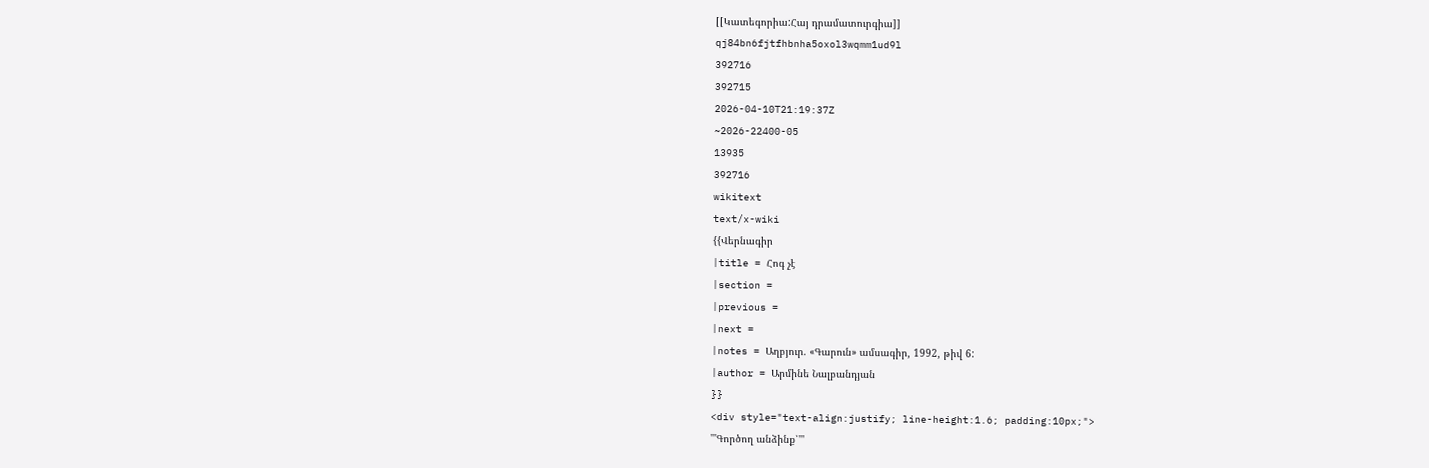[[Կատեգորիա:Հայ դրամատուրգիա]]
qj84bn6fjtfhbnha5oxol3wqmm1ud9l
392716
392715
2026-04-10T21:19:37Z
~2026-22400-05
13935
392716
wikitext
text/x-wiki
{{Վերնագիր
|title = Հոգ չէ
|section =
|previous =
|next =
|notes = Աղբյուր. «Գարուն» ամսագիր, 1992, թիվ 6:
|author = Արմինե Նալբանդյան
}}
<div style="text-align:justify; line-height:1.6; padding:10px;">
'''Գործող անձինք՝'''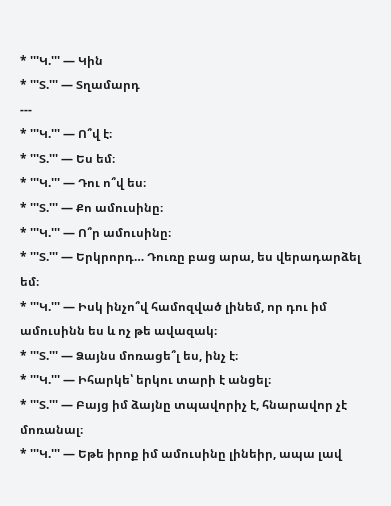* '''Կ.''' — Կին
* '''Տ.''' — Տղամարդ
---
* '''Կ.''' — Ո՞վ է։
* '''Տ.''' — Ես եմ։
* '''Կ.''' — Դու ո՞վ ես։
* '''Տ.''' — Քո ամուսինը։
* '''Կ.''' — Ո՞ր ամուսինը։
* '''Տ.''' — Երկրորդ… Դուռը բաց արա, ես վերադարձել եմ։
* '''Կ.''' — Իսկ ինչո՞վ համոզված լինեմ, որ դու իմ ամուսինն ես և ոչ թե ավազակ։
* '''Տ.''' — Ձայնս մոռացե՞լ ես, ինչ է։
* '''Կ.''' — Իհարկե՝ երկու տարի է անցել։
* '''Տ.''' — Բայց իմ ձայնը տպավորիչ է, հնարավոր չէ մոռանալ։
* '''Կ.''' — Եթե իրոք իմ ամուսինը լինեիր, ապա լավ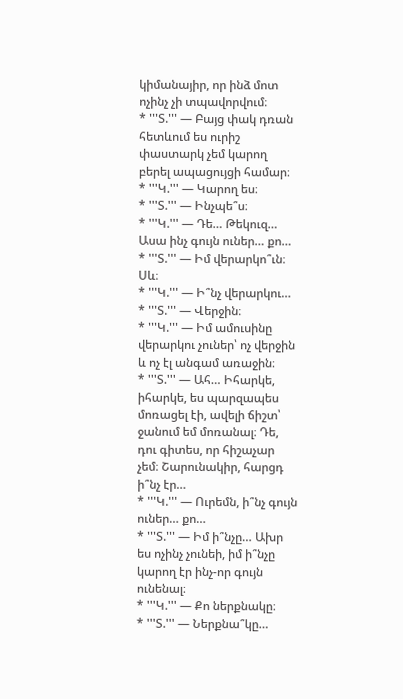կիմանայիր, որ ինձ մոտ ոչինչ չի տպավորվում։
* '''Տ.''' — Բայց փակ դռան հետևում ես ուրիշ փաստարկ չեմ կարող բերել ապացույցի համար։
* '''Կ.''' — Կարող ես։
* '''Տ.''' — Ինչպե՞ս։
* '''Կ.''' — Դե… Թեկուզ… Ասա ինչ գույն ուներ… քո…
* '''Տ.''' — Իմ վերարկո՞ւն։ Սև։
* '''Կ.''' — Ի՞նչ վերարկու…
* '''Տ.''' — Վերջին։
* '''Կ.''' — Իմ ամուսինը վերարկու չուներ՝ ոչ վերջին և ոչ էլ անգամ առաջին։
* '''Տ.''' — Ահ… Իհարկե, իհարկե, ես պարզապես մոռացել էի, ավելի ճիշտ՝ ջանում եմ մոռանալ։ Դե, դու գիտես, որ հիշաչար չեմ։ Շարունակիր, հարցդ ի՞նչ էր…
* '''Կ.''' — Ուրեմն, ի՞նչ գույն ուներ… քո…
* '''Տ.''' — Իմ ի՞նչը… Ախր ես ոչինչ չունեի, իմ ի՞նչը կարող էր ինչ-որ գույն ունենալ։
* '''Կ.''' — Քո ներքնակը։
* '''Տ.''' — Ներքնա՞կը…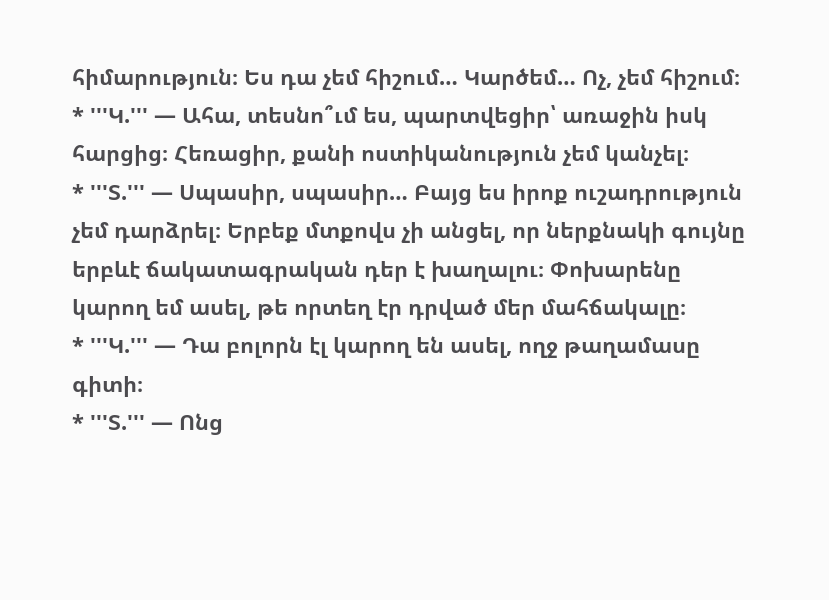հիմարություն։ Ես դա չեմ հիշում… Կարծեմ… Ոչ, չեմ հիշում։
* '''Կ.''' — Ահա, տեսնո՞ւմ ես, պարտվեցիր՝ առաջին իսկ հարցից։ Հեռացիր, քանի ոստիկանություն չեմ կանչել։
* '''Տ.''' — Սպասիր, սպասիր… Բայց ես իրոք ուշադրություն չեմ դարձրել։ Երբեք մտքովս չի անցել, որ ներքնակի գույնը երբևէ ճակատագրական դեր է խաղալու։ Փոխարենը կարող եմ ասել, թե որտեղ էր դրված մեր մահճակալը։
* '''Կ.''' — Դա բոլորն էլ կարող են ասել, ողջ թաղամասը գիտի։
* '''Տ.''' — Ոնց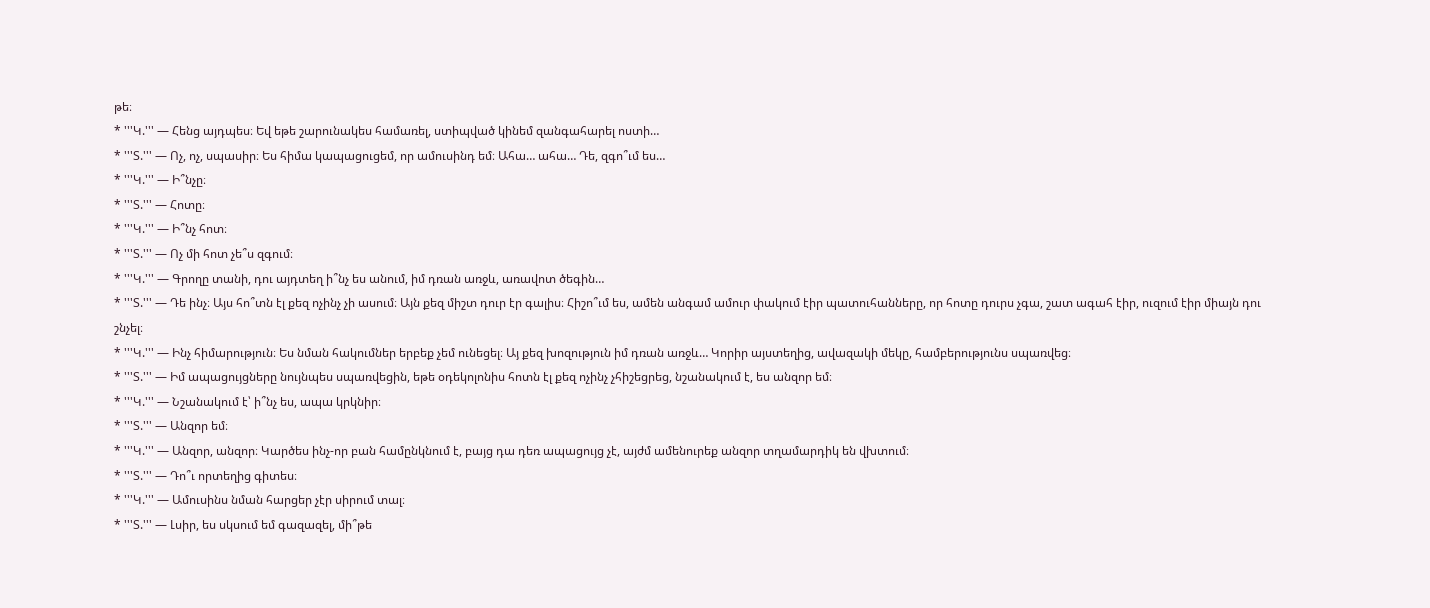թե։
* '''Կ.''' — Հենց այդպես։ Եվ եթե շարունակես համառել, ստիպված կինեմ զանգահարել ոստի…
* '''Տ.''' — Ոչ, ոչ, սպասիր։ Ես հիմա կապացուցեմ, որ ամուսինդ եմ։ Ահա… ահա… Դե, զգո՞ւմ ես…
* '''Կ.''' — Ի՞նչը։
* '''Տ.''' — Հոտը։
* '''Կ.''' — Ի՞նչ հոտ։
* '''Տ.''' — Ոչ մի հոտ չե՞ս զգում։
* '''Կ.''' — Գրողը տանի, դու այդտեղ ի՞նչ ես անում, իմ դռան առջև, առավոտ ծեգին…
* '''Տ.''' — Դե ինչ։ Այս հո՞տն էլ քեզ ոչինչ չի ասում։ Այն քեզ միշտ դուր էր գալիս։ Հիշո՞ւմ ես, ամեն անգամ ամուր փակում էիր պատուհանները, որ հոտը դուրս չգա, շատ ագահ էիր, ուզում էիր միայն դու շնչել։
* '''Կ.''' — Ինչ հիմարություն։ Ես նման հակումներ երբեք չեմ ունեցել։ Այ քեզ խոզություն իմ դռան առջև… Կորիր այստեղից, ավազակի մեկը, համբերությունս սպառվեց։
* '''Տ.''' — Իմ ապացույցները նույնպես սպառվեցին, եթե օդեկոլոնիս հոտն էլ քեզ ոչինչ չհիշեցրեց, նշանակում է, ես անզոր եմ։
* '''Կ.''' — Նշանակում է՝ ի՞նչ ես, ապա կրկնիր։
* '''Տ.''' — Անզոր եմ։
* '''Կ.''' — Անզոր, անզոր։ Կարծես ինչ-որ բան համընկնում է, բայց դա դեռ ապացույց չէ, այժմ ամենուրեք անզոր տղամարդիկ են վխտում։
* '''Տ.''' — Դո՞ւ որտեղից գիտես։
* '''Կ.''' — Ամուսինս նման հարցեր չէր սիրում տալ։
* '''Տ.''' — Լսիր, ես սկսում եմ գազազել, մի՞թե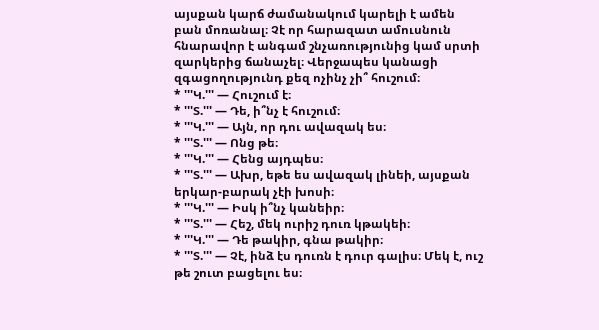այսքան կարճ ժամանակում կարելի է ամեն բան մոռանալ։ Չէ որ հարազատ ամուսնուն հնարավոր է անգամ շնչառությունից կամ սրտի զարկերից ճանաչել։ Վերջապես կանացի զգացողությունդ քեզ ոչինչ չի՞ հուշում։
* '''Կ.''' — Հուշում է։
* '''Տ.''' — Դե, ի՞նչ է հուշում։
* '''Կ.''' — Այն, որ դու ավազակ ես։
* '''Տ.''' — Ոնց թե։
* '''Կ.''' — Հենց այդպես։
* '''Տ.''' — Ախր, եթե ես ավազակ լինեի, այսքան երկար-բարակ չէի խոսի։
* '''Կ.''' — Իսկ ի՞նչ կանեիր։
* '''Տ.''' — Հեշ, մեկ ուրիշ դուռ կթակեի։
* '''Կ.''' — Դե թակիր, գնա թակիր։
* '''Տ.''' — Չէ, ինձ էս դուռն է դուր գալիս։ Մեկ է, ուշ թե շուտ բացելու ես։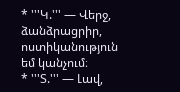* '''Կ.''' — Վերջ, ձանձրացրիր, ոստիկանություն եմ կանչում։
* '''Տ.''' — Լավ,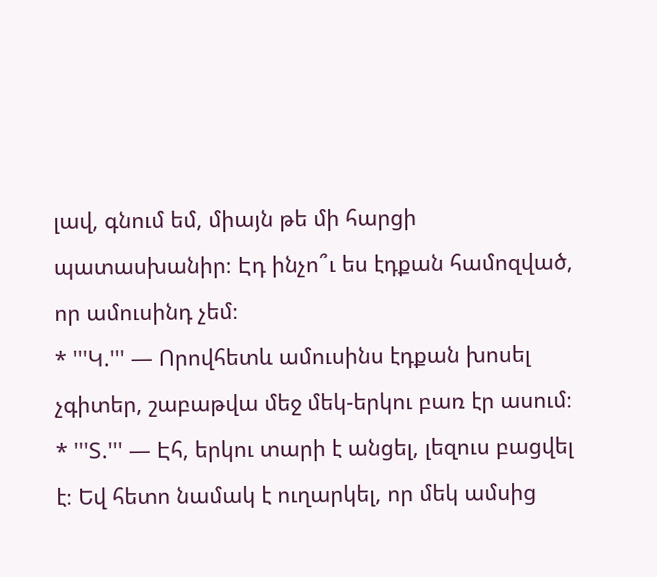լավ, գնում եմ, միայն թե մի հարցի պատասխանիր։ Էդ ինչո՞ւ ես էդքան համոզված, որ ամուսինդ չեմ։
* '''Կ.''' — Որովհետև ամուսինս էդքան խոսել չգիտեր, շաբաթվա մեջ մեկ-երկու բառ էր ասում։
* '''Տ.''' — Էհ, երկու տարի է անցել, լեզուս բացվել է։ Եվ հետո նամակ է ուղարկել, որ մեկ ամսից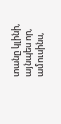տանը կլինի, այնպես որ, ամուսինս,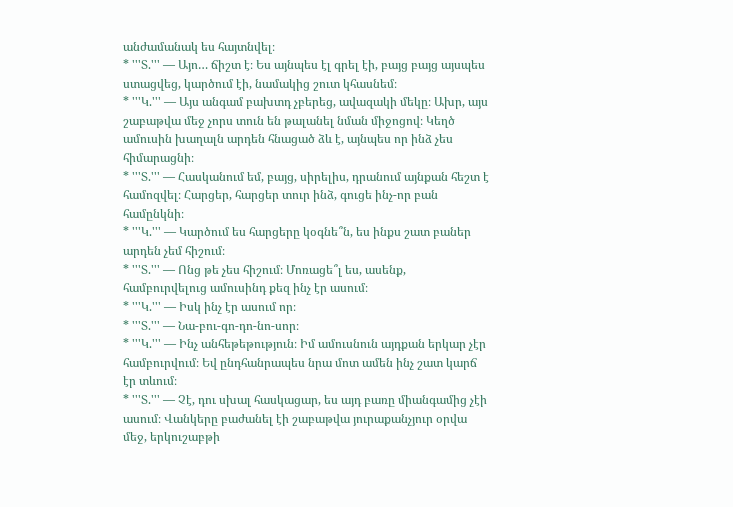անժամանակ ես հայտնվել։
* '''Տ.''' — Այո… ճիշտ է։ Ես այնպես էլ գրել էի, բայց բայց այսպես ստացվեց, կարծում էի, նամակից շուտ կհասնեմ։
* '''Կ.''' — Այս անգամ բախտդ չբերեց, ավազակի մեկը։ Ախր, այս շաբաթվա մեջ չորս տուն են թալանել նման միջոցով։ Կեղծ ամուսին խաղալն արդեն հնացած ձև է, այնպես որ ինձ չես հիմարացնի։
* '''Տ.''' — Հասկանում եմ, բայց, սիրելիս, դրանում այնքան հեշտ է համոզվել։ Հարցեր, հարցեր տուր ինձ, գուցե ինչ-որ բան համընկնի։
* '''Կ.''' — Կարծում ես հարցերը կօգնե՞ն, ես ինքս շատ բաներ արդեն չեմ հիշում։
* '''Տ.''' — Ոնց թե չես հիշում։ Մոռացե՞լ ես, ասենք, համբուրվելուց ամուսինդ քեզ ինչ էր ասում։
* '''Կ.''' — Իսկ ինչ էր ասում որ։
* '''Տ.''' — Նա-բու-գո-դո-նո-սոր։
* '''Կ.''' — Ինչ անհեթեթություն։ Իմ ամուսնուն այդքան երկար չէր համբուրվում։ Եվ ընդհանրապես նրա մոտ ամեն ինչ շատ կարճ էր տևում։
* '''Տ.''' — Չէ, դու սխալ հասկացար, ես այդ բառը միանգամից չէի ասում։ Վանկերը բաժանել էի շաբաթվա յուրաքանչյուր օրվա մեջ, երկուշաբթի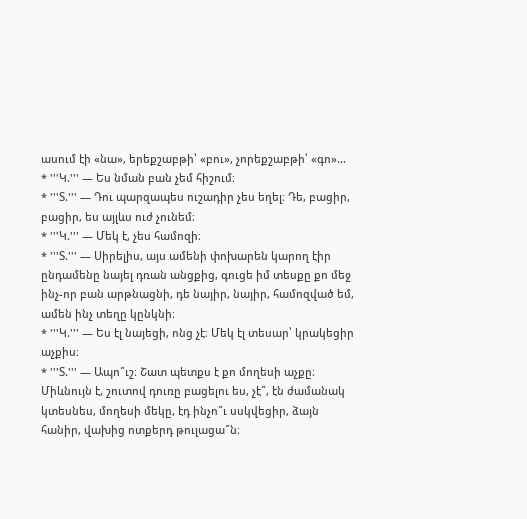ասում էի «նա», երեքշաբթի՝ «բու», չորեքշաբթի՝ «գո»…
* '''Կ.''' — Ես նման բան չեմ հիշում։
* '''Տ.''' — Դու պարզապես ուշադիր չես եղել։ Դե, բացիր, բացիր, ես այլևս ուժ չունեմ։
* '''Կ.''' — Մեկ է, չես համոզի։
* '''Տ.''' — Սիրելիս, այս ամենի փոխարեն կարող էիր ընդամենը նայել դռան անցքից, գուցե իմ տեսքը քո մեջ ինչ-որ բան արթնացնի, դե նայիր, նայիր, համոզված եմ, ամեն ինչ տեղը կընկնի։
* '''Կ.''' — Ես էլ նայեցի, ոնց չէ։ Մեկ էլ տեսար՝ կրակեցիր աչքիս։
* '''Տ.''' — Ապո՞ւշ։ Շատ պետքս է քո մողեսի աչքը։ Միևնույն է, շուտով դուռը բացելու ես, չէ՞, էն ժամանակ կտեսնես, մողեսի մեկը, էդ ինչո՞ւ սսկվեցիր, ձայն հանիր, վախից ոտքերդ թուլացա՞ն։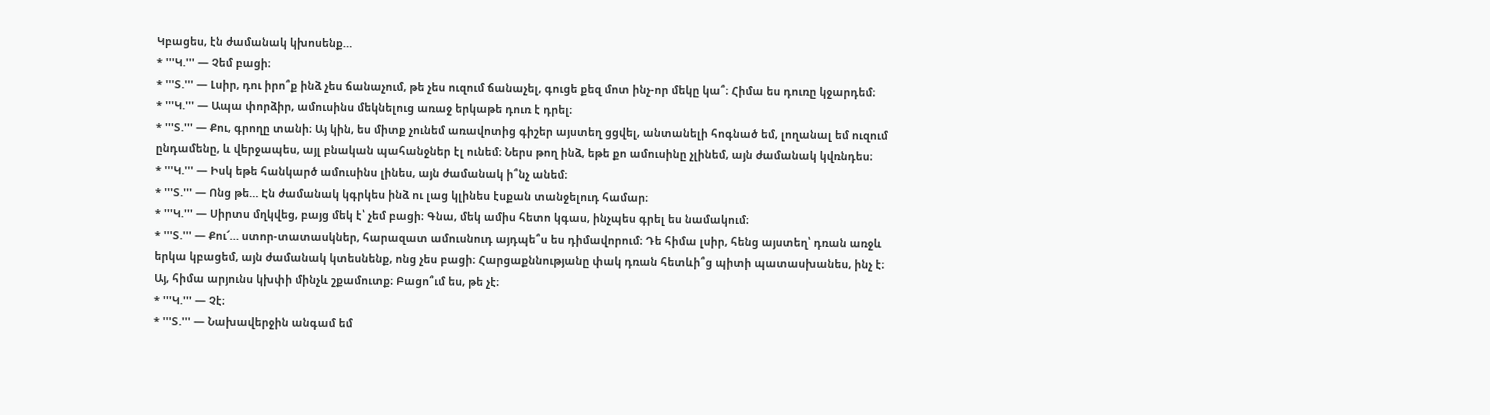Կբացես, էն ժամանակ կխոսենք…
* '''Կ.''' — Չեմ բացի։
* '''Տ.''' — Լսիր, դու իրո՞ք ինձ չես ճանաչում, թե չես ուզում ճանաչել, գուցե քեզ մոտ ինչ-որ մեկը կա՞։ Հիմա ես դուռը կջարդեմ։
* '''Կ.''' — Ապա փորձիր, ամուսինս մեկնելուց առաջ երկաթե դուռ է դրել։
* '''Տ.''' — Քու, գրողը տանի։ Այ կին, ես միտք չունեմ առավոտից գիշեր այստեղ ցցվել, անտանելի հոգնած եմ, լողանալ եմ ուզում ընդամենը, և վերջապես, այլ բնական պահանջներ էլ ունեմ։ Ներս թող ինձ, եթե քո ամուսինը չլինեմ, այն ժամանակ կվռնդես։
* '''Կ.''' — Իսկ եթե հանկարծ ամուսինս լինես, այն ժամանակ ի՞նչ անեմ։
* '''Տ.''' — Ոնց թե… Էն ժամանակ կգրկես ինձ ու լաց կլինես էսքան տանջելուդ համար։
* '''Կ.''' — Սիրտս մղկվեց, բայց մեկ է՝ չեմ բացի։ Գնա, մեկ ամիս հետո կգաս, ինչպես գրել ես նամակում։
* '''Տ.''' — Քու՜… ստոր-տատասկներ, հարազատ ամուսնուդ այդպե՞ս ես դիմավորում։ Դե հիմա լսիր, հենց այստեղ՝ դռան առջև երկա կբացեմ, այն ժամանակ կտեսնենք, ոնց չես բացի։ Հարցաքննությանը փակ դռան հետևի՞ց պիտի պատասխանես, ինչ է։ Այ, հիմա արյունս կխփի մինչև շքամուտք։ Բացո՞ւմ ես, թե չէ։
* '''Կ.''' — Չէ։
* '''Տ.''' — Նախավերջին անգամ եմ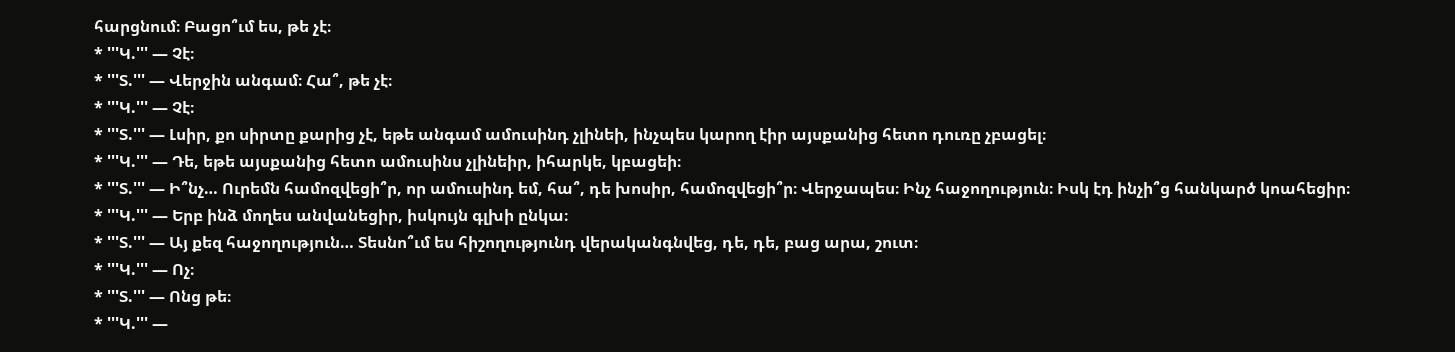հարցնում։ Բացո՞ւմ ես, թե չէ։
* '''Կ.''' — Չէ։
* '''Տ.''' — Վերջին անգամ։ Հա՞, թե չէ։
* '''Կ.''' — Չէ։
* '''Տ.''' — Լսիր, քո սիրտը քարից չէ, եթե անգամ ամուսինդ չլինեի, ինչպես կարող էիր այսքանից հետո դուռը չբացել։
* '''Կ.''' — Դե, եթե այսքանից հետո ամուսինս չլինեիր, իհարկե, կբացեի։
* '''Տ.''' — Ի՞նչ… Ուրեմն համոզվեցի՞ր, որ ամուսինդ եմ, հա՞, դե խոսիր, համոզվեցի՞ր։ Վերջապես։ Ինչ հաջողություն։ Իսկ էդ ինչի՞ց հանկարծ կոահեցիր։
* '''Կ.''' — Երբ ինձ մողես անվանեցիր, իսկույն գլխի ընկա։
* '''Տ.''' — Այ քեզ հաջողություն… Տեսնո՞ւմ ես հիշողությունդ վերականգնվեց, դե, դե, բաց արա, շուտ։
* '''Կ.''' — Ոչ։
* '''Տ.''' — Ոնց թե։
* '''Կ.''' —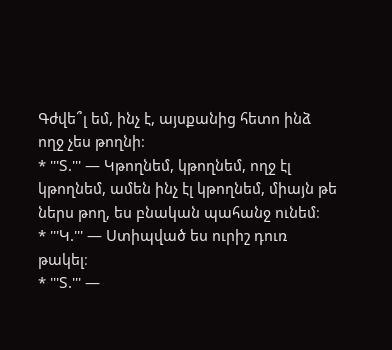Գժվե՞լ եմ, ինչ է, այսքանից հետո ինձ ողջ չես թողնի։
* '''Տ.''' — Կթողնեմ, կթողնեմ, ողջ էլ կթողնեմ, ամեն ինչ էլ կթողնեմ, միայն թե ներս թող, ես բնական պահանջ ունեմ։
* '''Կ.''' — Ստիպված ես ուրիշ դուռ թակել։
* '''Տ.''' —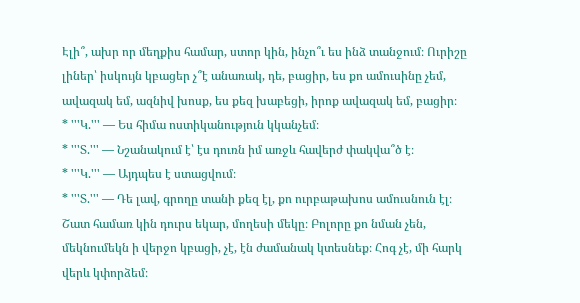Էլի՞, ախր որ մեղքիս համար, ստոր կին, ինչո՞ւ ես ինձ տանջում։ Ուրիշը լիներ՝ իսկույն կբացեր չ՞է անառակ, դե, բացիր, ես քո ամուսինը չեմ, ավազակ եմ, ազնիվ խոսք, ես քեզ խաբեցի, իրոք ավազակ եմ, բացիր։
* '''Կ.''' — Ես հիմա ոստիկանություն կկանչեմ։
* '''Տ.''' — Նշանակում է՝ էս դուռն իմ առջև հավերժ փակվա՞ծ է։
* '''Կ.''' — Այդպես է ստացվում։
* '''Տ.''' — Դե լավ, գրողը տանի քեզ էլ, քո ուրբաթախոս ամուսնուն էլ։ Շատ համառ կին դուրս եկար, մողեսի մեկը։ Բոլորը քո նման չեն, մեկնումեկն ի վերջո կբացի, չէ, էն ժամանակ կտեսնեք։ Հոգ չէ, մի հարկ վերև կփորձեմ։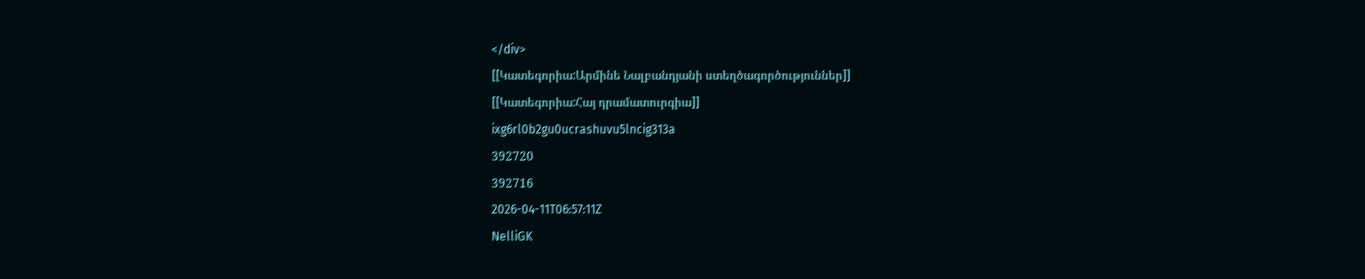</div>
[[Կատեգորիա:Արմինե Նալբանդյանի ստեղծագործություններ]]
[[Կատեգորիա:Հայ դրամատուրգիա]]
ixg6rl0b2gu0ucrashuvu5lncig313a
392720
392716
2026-04-11T06:57:11Z
NelliGK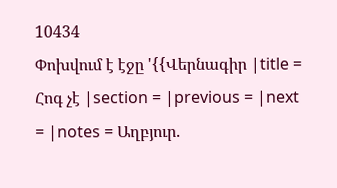10434
Փոխվում է էջը '{{Վերնագիր |title = Հոգ չէ |section = |previous = |next = |notes = Աղբյուր.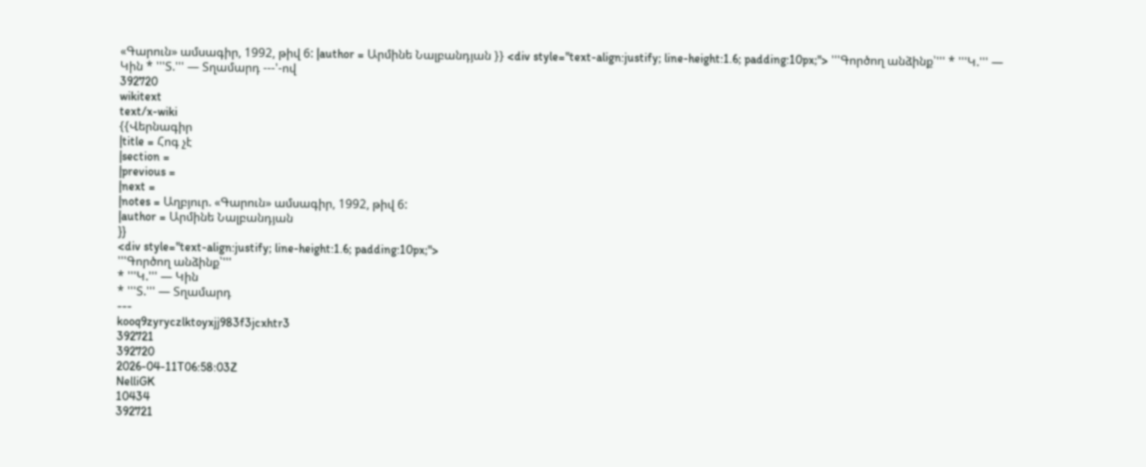«Գարուն» ամսագիր, 1992, թիվ 6: |author = Արմինե Նալբանդյան }} <div style="text-align:justify; line-height:1.6; padding:10px;"> '''Գործող անձինք՝''' * '''Կ.''' — Կին * '''Տ.''' — Տղամարդ ---'-ով
392720
wikitext
text/x-wiki
{{Վերնագիր
|title = Հոգ չէ
|section =
|previous =
|next =
|notes = Աղբյուր. «Գարուն» ամսագիր, 1992, թիվ 6:
|author = Արմինե Նալբանդյան
}}
<div style="text-align:justify; line-height:1.6; padding:10px;">
'''Գործող անձինք՝'''
* '''Կ.''' — Կին
* '''Տ.''' — Տղամարդ
---
kooq9zyryczlktoyxjj983f3jcxhtr3
392721
392720
2026-04-11T06:58:03Z
NelliGK
10434
392721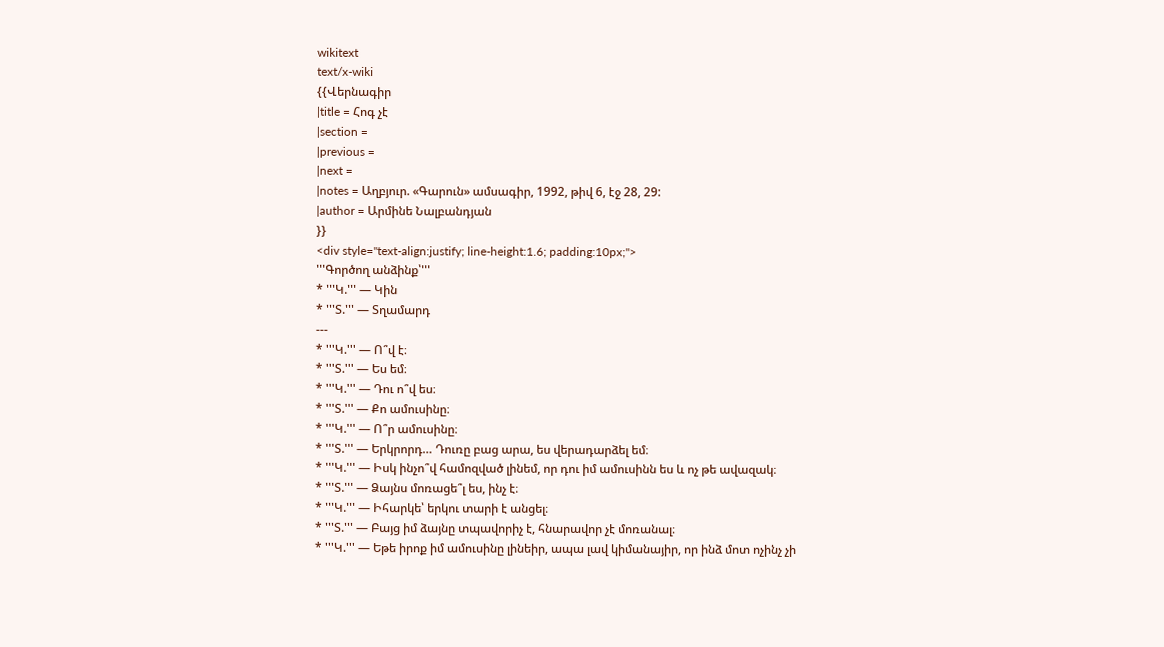wikitext
text/x-wiki
{{Վերնագիր
|title = Հոգ չէ
|section =
|previous =
|next =
|notes = Աղբյուր. «Գարուն» ամսագիր, 1992, թիվ 6, էջ 28, 29:
|author = Արմինե Նալբանդյան
}}
<div style="text-align:justify; line-height:1.6; padding:10px;">
'''Գործող անձինք՝'''
* '''Կ.''' — Կին
* '''Տ.''' — Տղամարդ
---
* '''Կ.''' — Ո՞վ է։
* '''Տ.''' — Ես եմ։
* '''Կ.''' — Դու ո՞վ ես։
* '''Տ.''' — Քո ամուսինը։
* '''Կ.''' — Ո՞ր ամուսինը։
* '''Տ.''' — Երկրորդ… Դուռը բաց արա, ես վերադարձել եմ։
* '''Կ.''' — Իսկ ինչո՞վ համոզված լինեմ, որ դու իմ ամուսինն ես և ոչ թե ավազակ։
* '''Տ.''' — Ձայնս մոռացե՞լ ես, ինչ է։
* '''Կ.''' — Իհարկե՝ երկու տարի է անցել։
* '''Տ.''' — Բայց իմ ձայնը տպավորիչ է, հնարավոր չէ մոռանալ։
* '''Կ.''' — Եթե իրոք իմ ամուսինը լինեիր, ապա լավ կիմանայիր, որ ինձ մոտ ոչինչ չի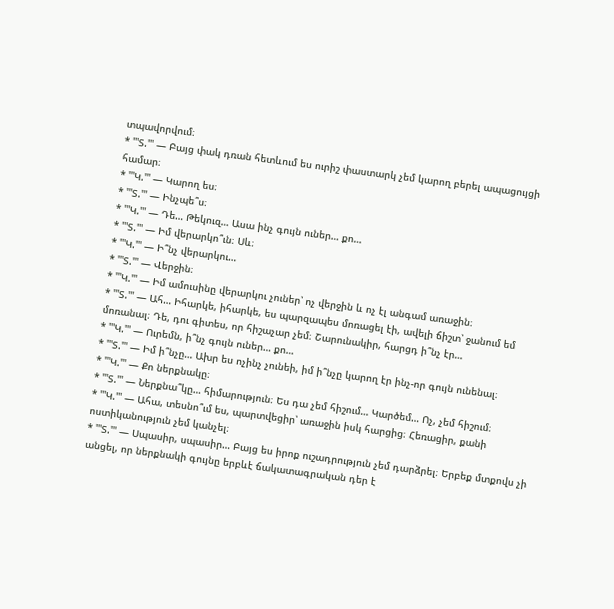տպավորվում։
* '''Տ.''' — Բայց փակ դռան հետևում ես ուրիշ փաստարկ չեմ կարող բերել ապացույցի համար։
* '''Կ.''' — Կարող ես։
* '''Տ.''' — Ինչպե՞ս։
* '''Կ.''' — Դե… Թեկուզ… Ասա ինչ գույն ուներ… քո…
* '''Տ.''' — Իմ վերարկո՞ւն։ Սև։
* '''Կ.''' — Ի՞նչ վերարկու…
* '''Տ.''' — Վերջին։
* '''Կ.''' — Իմ ամուսինը վերարկու չուներ՝ ոչ վերջին և ոչ էլ անգամ առաջին։
* '''Տ.''' — Ահ… Իհարկե, իհարկե, ես պարզապես մոռացել էի, ավելի ճիշտ՝ ջանում եմ մոռանալ։ Դե, դու գիտես, որ հիշաչար չեմ։ Շարունակիր, հարցդ ի՞նչ էր…
* '''Կ.''' — Ուրեմն, ի՞նչ գույն ուներ… քո…
* '''Տ.''' — Իմ ի՞նչը… Ախր ես ոչինչ չունեի, իմ ի՞նչը կարող էր ինչ-որ գույն ունենալ։
* '''Կ.''' — Քո ներքնակը։
* '''Տ.''' — Ներքնա՞կը… հիմարություն։ Ես դա չեմ հիշում… Կարծեմ… Ոչ, չեմ հիշում։
* '''Կ.''' — Ահա, տեսնո՞ւմ ես, պարտվեցիր՝ առաջին իսկ հարցից։ Հեռացիր, քանի ոստիկանություն չեմ կանչել։
* '''Տ.''' — Սպասիր, սպասիր… Բայց ես իրոք ուշադրություն չեմ դարձրել։ Երբեք մտքովս չի անցել, որ ներքնակի գույնը երբևէ ճակատագրական դեր է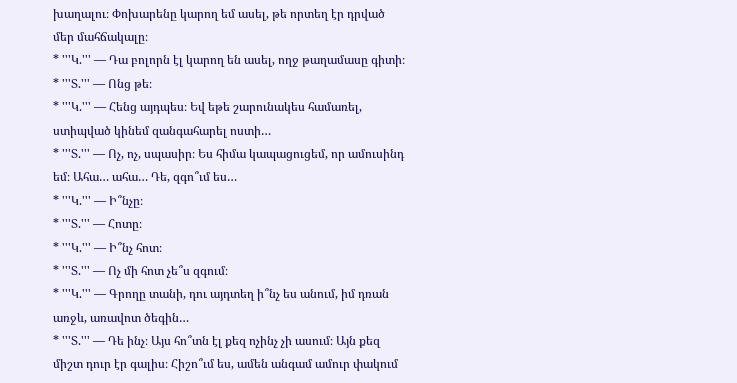խաղալու։ Փոխարենը կարող եմ ասել, թե որտեղ էր դրված մեր մահճակալը։
* '''Կ.''' — Դա բոլորն էլ կարող են ասել, ողջ թաղամասը գիտի։
* '''Տ.''' — Ոնց թե։
* '''Կ.''' — Հենց այդպես։ Եվ եթե շարունակես համառել, ստիպված կինեմ զանգահարել ոստի…
* '''Տ.''' — Ոչ, ոչ, սպասիր։ Ես հիմա կապացուցեմ, որ ամուսինդ եմ։ Ահա… ահա… Դե, զգո՞ւմ ես…
* '''Կ.''' — Ի՞նչը։
* '''Տ.''' — Հոտը։
* '''Կ.''' — Ի՞նչ հոտ։
* '''Տ.''' — Ոչ մի հոտ չե՞ս զգում։
* '''Կ.''' — Գրողը տանի, դու այդտեղ ի՞նչ ես անում, իմ դռան առջև, առավոտ ծեգին…
* '''Տ.''' — Դե ինչ։ Այս հո՞տն էլ քեզ ոչինչ չի ասում։ Այն քեզ միշտ դուր էր գալիս։ Հիշո՞ւմ ես, ամեն անգամ ամուր փակում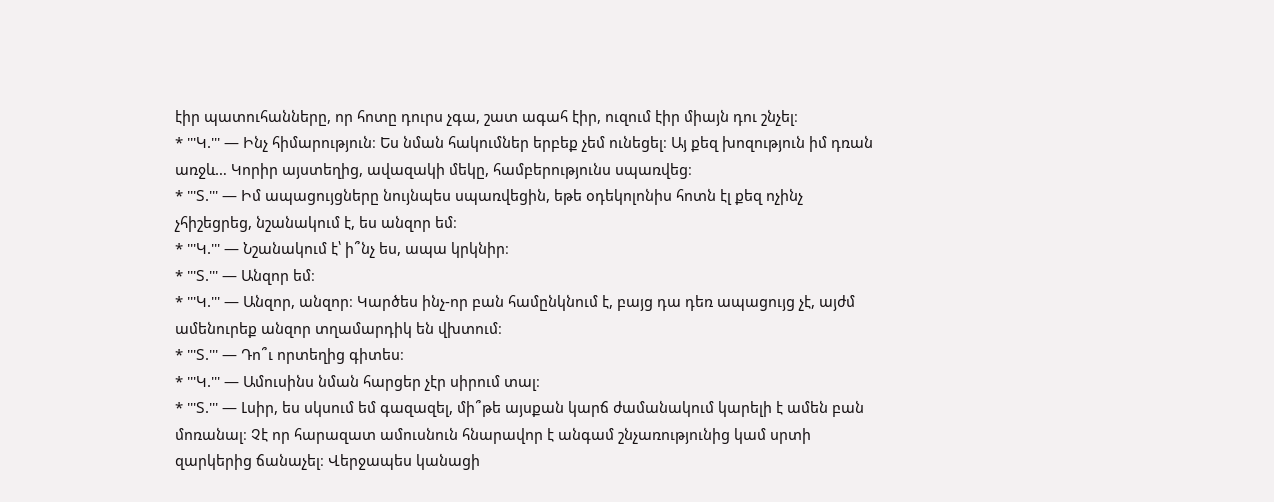էիր պատուհանները, որ հոտը դուրս չգա, շատ ագահ էիր, ուզում էիր միայն դու շնչել։
* '''Կ.''' — Ինչ հիմարություն։ Ես նման հակումներ երբեք չեմ ունեցել։ Այ քեզ խոզություն իմ դռան առջև… Կորիր այստեղից, ավազակի մեկը, համբերությունս սպառվեց։
* '''Տ.''' — Իմ ապացույցները նույնպես սպառվեցին, եթե օդեկոլոնիս հոտն էլ քեզ ոչինչ չհիշեցրեց, նշանակում է, ես անզոր եմ։
* '''Կ.''' — Նշանակում է՝ ի՞նչ ես, ապա կրկնիր։
* '''Տ.''' — Անզոր եմ։
* '''Կ.''' — Անզոր, անզոր։ Կարծես ինչ-որ բան համընկնում է, բայց դա դեռ ապացույց չէ, այժմ ամենուրեք անզոր տղամարդիկ են վխտում։
* '''Տ.''' — Դո՞ւ որտեղից գիտես։
* '''Կ.''' — Ամուսինս նման հարցեր չէր սիրում տալ։
* '''Տ.''' — Լսիր, ես սկսում եմ գազազել, մի՞թե այսքան կարճ ժամանակում կարելի է ամեն բան մոռանալ։ Չէ որ հարազատ ամուսնուն հնարավոր է անգամ շնչառությունից կամ սրտի զարկերից ճանաչել։ Վերջապես կանացի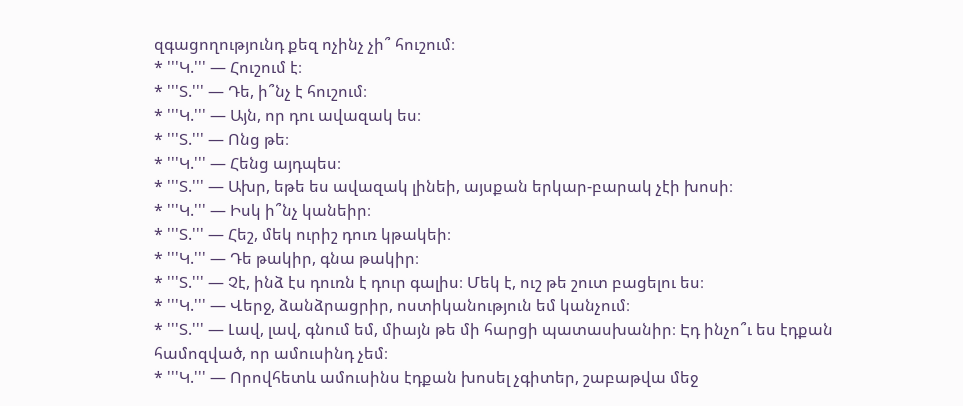զգացողությունդ քեզ ոչինչ չի՞ հուշում։
* '''Կ.''' — Հուշում է։
* '''Տ.''' — Դե, ի՞նչ է հուշում։
* '''Կ.''' — Այն, որ դու ավազակ ես։
* '''Տ.''' — Ոնց թե։
* '''Կ.''' — Հենց այդպես։
* '''Տ.''' — Ախր, եթե ես ավազակ լինեի, այսքան երկար-բարակ չէի խոսի։
* '''Կ.''' — Իսկ ի՞նչ կանեիր։
* '''Տ.''' — Հեշ, մեկ ուրիշ դուռ կթակեի։
* '''Կ.''' — Դե թակիր, գնա թակիր։
* '''Տ.''' — Չէ, ինձ էս դուռն է դուր գալիս։ Մեկ է, ուշ թե շուտ բացելու ես։
* '''Կ.''' — Վերջ, ձանձրացրիր, ոստիկանություն եմ կանչում։
* '''Տ.''' — Լավ, լավ, գնում եմ, միայն թե մի հարցի պատասխանիր։ Էդ ինչո՞ւ ես էդքան համոզված, որ ամուսինդ չեմ։
* '''Կ.''' — Որովհետև ամուսինս էդքան խոսել չգիտեր, շաբաթվա մեջ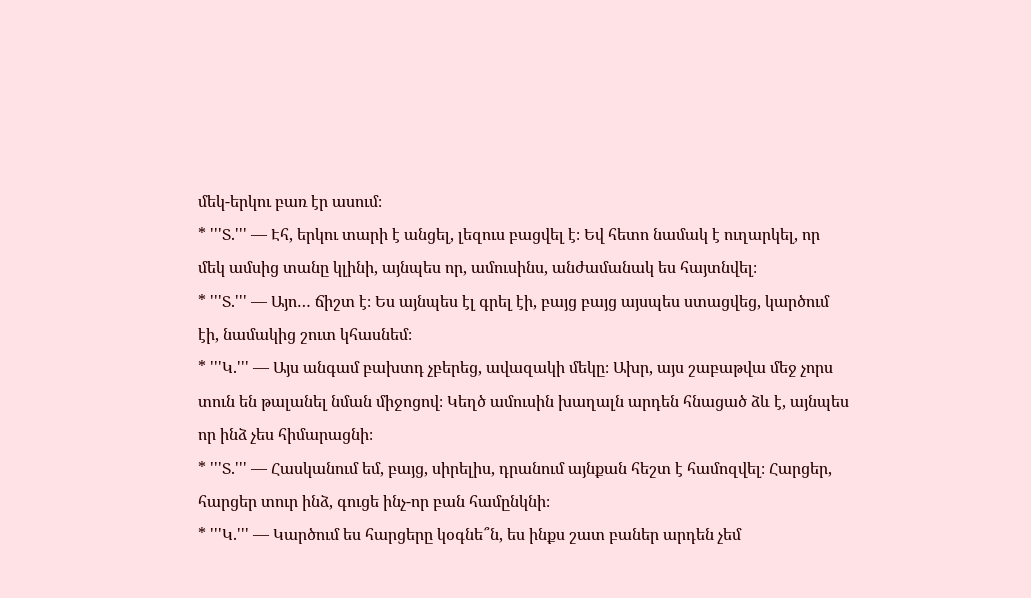մեկ-երկու բառ էր ասում։
* '''Տ.''' — Էհ, երկու տարի է անցել, լեզուս բացվել է։ Եվ հետո նամակ է ուղարկել, որ մեկ ամսից տանը կլինի, այնպես որ, ամուսինս, անժամանակ ես հայտնվել։
* '''Տ.''' — Այո… ճիշտ է։ Ես այնպես էլ գրել էի, բայց բայց այսպես ստացվեց, կարծում էի, նամակից շուտ կհասնեմ։
* '''Կ.''' — Այս անգամ բախտդ չբերեց, ավազակի մեկը։ Ախր, այս շաբաթվա մեջ չորս տուն են թալանել նման միջոցով։ Կեղծ ամուսին խաղալն արդեն հնացած ձև է, այնպես որ ինձ չես հիմարացնի։
* '''Տ.''' — Հասկանում եմ, բայց, սիրելիս, դրանում այնքան հեշտ է համոզվել։ Հարցեր, հարցեր տուր ինձ, գուցե ինչ-որ բան համընկնի։
* '''Կ.''' — Կարծում ես հարցերը կօգնե՞ն, ես ինքս շատ բաներ արդեն չեմ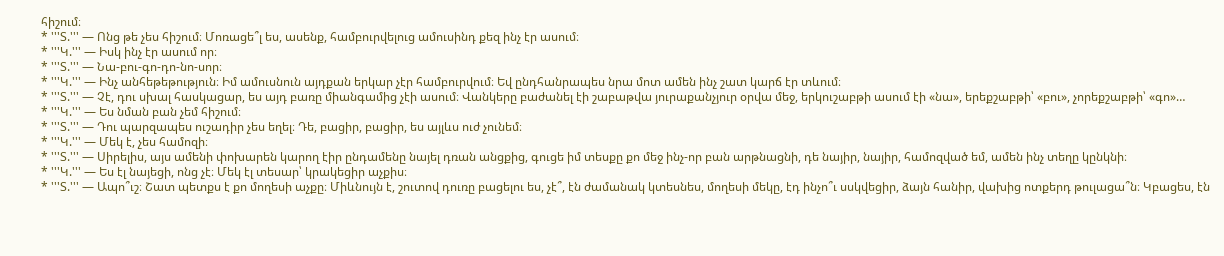հիշում։
* '''Տ.''' — Ոնց թե չես հիշում։ Մոռացե՞լ ես, ասենք, համբուրվելուց ամուսինդ քեզ ինչ էր ասում։
* '''Կ.''' — Իսկ ինչ էր ասում որ։
* '''Տ.''' — Նա-բու-գո-դո-նո-սոր։
* '''Կ.''' — Ինչ անհեթեթություն։ Իմ ամուսնուն այդքան երկար չէր համբուրվում։ Եվ ընդհանրապես նրա մոտ ամեն ինչ շատ կարճ էր տևում։
* '''Տ.''' — Չէ, դու սխալ հասկացար, ես այդ բառը միանգամից չէի ասում։ Վանկերը բաժանել էի շաբաթվա յուրաքանչյուր օրվա մեջ, երկուշաբթի ասում էի «նա», երեքշաբթի՝ «բու», չորեքշաբթի՝ «գո»…
* '''Կ.''' — Ես նման բան չեմ հիշում։
* '''Տ.''' — Դու պարզապես ուշադիր չես եղել։ Դե, բացիր, բացիր, ես այլևս ուժ չունեմ։
* '''Կ.''' — Մեկ է, չես համոզի։
* '''Տ.''' — Սիրելիս, այս ամենի փոխարեն կարող էիր ընդամենը նայել դռան անցքից, գուցե իմ տեսքը քո մեջ ինչ-որ բան արթնացնի, դե նայիր, նայիր, համոզված եմ, ամեն ինչ տեղը կընկնի։
* '''Կ.''' — Ես էլ նայեցի, ոնց չէ։ Մեկ էլ տեսար՝ կրակեցիր աչքիս։
* '''Տ.''' — Ապո՞ւշ։ Շատ պետքս է քո մողեսի աչքը։ Միևնույն է, շուտով դուռը բացելու ես, չէ՞, էն ժամանակ կտեսնես, մողեսի մեկը, էդ ինչո՞ւ սսկվեցիր, ձայն հանիր, վախից ոտքերդ թուլացա՞ն։ Կբացես, էն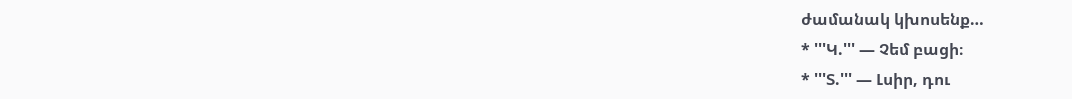ժամանակ կխոսենք…
* '''Կ.''' — Չեմ բացի։
* '''Տ.''' — Լսիր, դու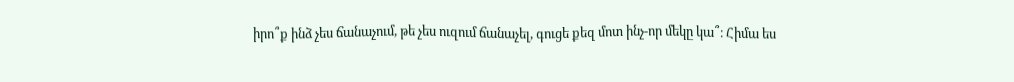իրո՞ք ինձ չես ճանաչում, թե չես ուզում ճանաչել, գուցե քեզ մոտ ինչ-որ մեկը կա՞։ Հիմա ես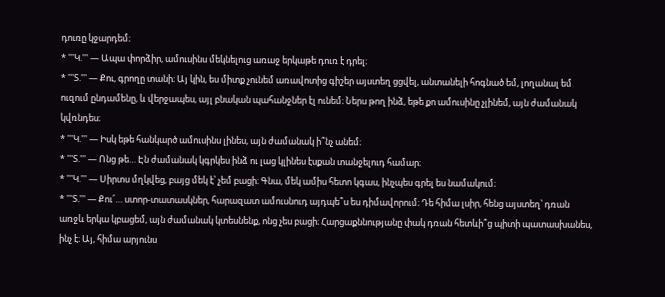դուռը կջարդեմ։
* '''Կ.''' — Ապա փորձիր, ամուսինս մեկնելուց առաջ երկաթե դուռ է դրել։
* '''Տ.''' — Քու, գրողը տանի։ Այ կին, ես միտք չունեմ առավոտից գիշեր այստեղ ցցվել, անտանելի հոգնած եմ, լողանալ եմ ուզում ընդամենը, և վերջապես, այլ բնական պահանջներ էլ ունեմ։ Ներս թող ինձ, եթե քո ամուսինը չլինեմ, այն ժամանակ կվռնդես։
* '''Կ.''' — Իսկ եթե հանկարծ ամուսինս լինես, այն ժամանակ ի՞նչ անեմ։
* '''Տ.''' — Ոնց թե… Էն ժամանակ կգրկես ինձ ու լաց կլինես էսքան տանջելուդ համար։
* '''Կ.''' — Սիրտս մղկվեց, բայց մեկ է՝ չեմ բացի։ Գնա, մեկ ամիս հետո կգաս, ինչպես գրել ես նամակում։
* '''Տ.''' — Քու՜… ստոր-տատասկներ, հարազատ ամուսնուդ այդպե՞ս ես դիմավորում։ Դե հիմա լսիր, հենց այստեղ՝ դռան առջև երկա կբացեմ, այն ժամանակ կտեսնենք, ոնց չես բացի։ Հարցաքննությանը փակ դռան հետևի՞ց պիտի պատասխանես, ինչ է։ Այ, հիմա արյունս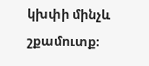կխփի մինչև շքամուտք։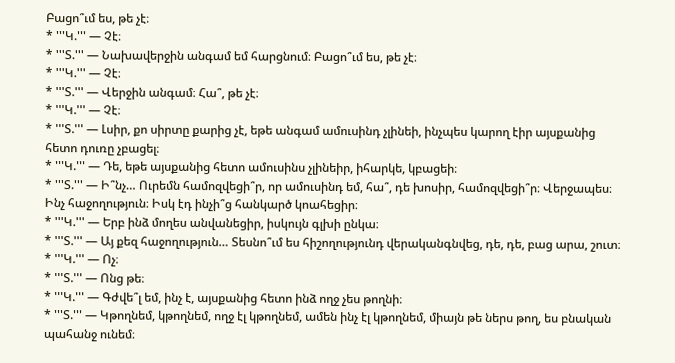Բացո՞ւմ ես, թե չէ։
* '''Կ.''' — Չէ։
* '''Տ.''' — Նախավերջին անգամ եմ հարցնում։ Բացո՞ւմ ես, թե չէ։
* '''Կ.''' — Չէ։
* '''Տ.''' — Վերջին անգամ։ Հա՞, թե չէ։
* '''Կ.''' — Չէ։
* '''Տ.''' — Լսիր, քո սիրտը քարից չէ, եթե անգամ ամուսինդ չլինեի, ինչպես կարող էիր այսքանից հետո դուռը չբացել։
* '''Կ.''' — Դե, եթե այսքանից հետո ամուսինս չլինեիր, իհարկե, կբացեի։
* '''Տ.''' — Ի՞նչ… Ուրեմն համոզվեցի՞ր, որ ամուսինդ եմ, հա՞, դե խոսիր, համոզվեցի՞ր։ Վերջապես։ Ինչ հաջողություն։ Իսկ էդ ինչի՞ց հանկարծ կոահեցիր։
* '''Կ.''' — Երբ ինձ մողես անվանեցիր, իսկույն գլխի ընկա։
* '''Տ.''' — Այ քեզ հաջողություն… Տեսնո՞ւմ ես հիշողությունդ վերականգնվեց, դե, դե, բաց արա, շուտ։
* '''Կ.''' — Ոչ։
* '''Տ.''' — Ոնց թե։
* '''Կ.''' — Գժվե՞լ եմ, ինչ է, այսքանից հետո ինձ ողջ չես թողնի։
* '''Տ.''' — Կթողնեմ, կթողնեմ, ողջ էլ կթողնեմ, ամեն ինչ էլ կթողնեմ, միայն թե ներս թող, ես բնական պահանջ ունեմ։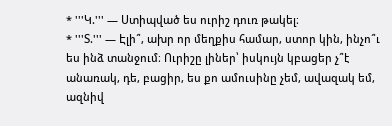* '''Կ.''' — Ստիպված ես ուրիշ դուռ թակել։
* '''Տ.''' — Էլի՞, ախր որ մեղքիս համար, ստոր կին, ինչո՞ւ ես ինձ տանջում։ Ուրիշը լիներ՝ իսկույն կբացեր չ՞է անառակ, դե, բացիր, ես քո ամուսինը չեմ, ավազակ եմ, ազնիվ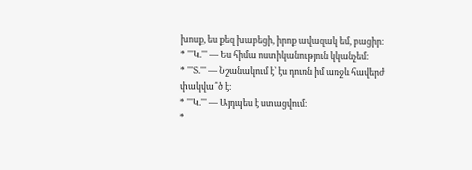խոսք, ես քեզ խաբեցի, իրոք ավազակ եմ, բացիր։
* '''Կ.''' — Ես հիմա ոստիկանություն կկանչեմ։
* '''Տ.''' — Նշանակում է՝ էս դուռն իմ առջև հավերժ փակվա՞ծ է։
* '''Կ.''' — Այդպես է ստացվում։
*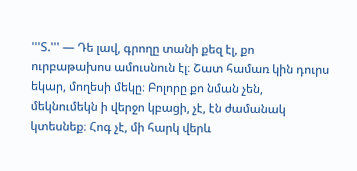'''Տ.''' — Դե լավ, գրողը տանի քեզ էլ, քո ուրբաթախոս ամուսնուն էլ։ Շատ համառ կին դուրս եկար, մողեսի մեկը։ Բոլորը քո նման չեն, մեկնումեկն ի վերջո կբացի, չէ, էն ժամանակ կտեսնեք։ Հոգ չէ, մի հարկ վերև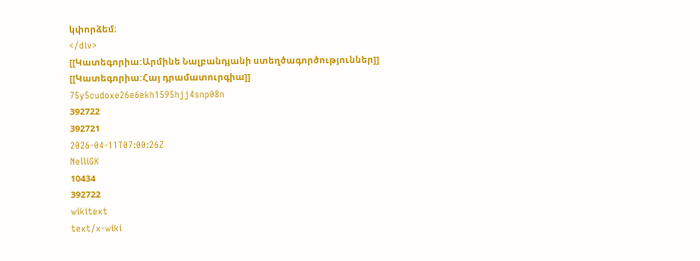կփորձեմ։
</div>
[[Կատեգորիա:Արմինե Նալբանդյանի ստեղծագործություններ]]
[[Կատեգորիա:Հայ դրամատուրգիա]]
75y5cudoxe26e6ekh1595hjj4snp08n
392722
392721
2026-04-11T07:00:26Z
NelliGK
10434
392722
wikitext
text/x-wiki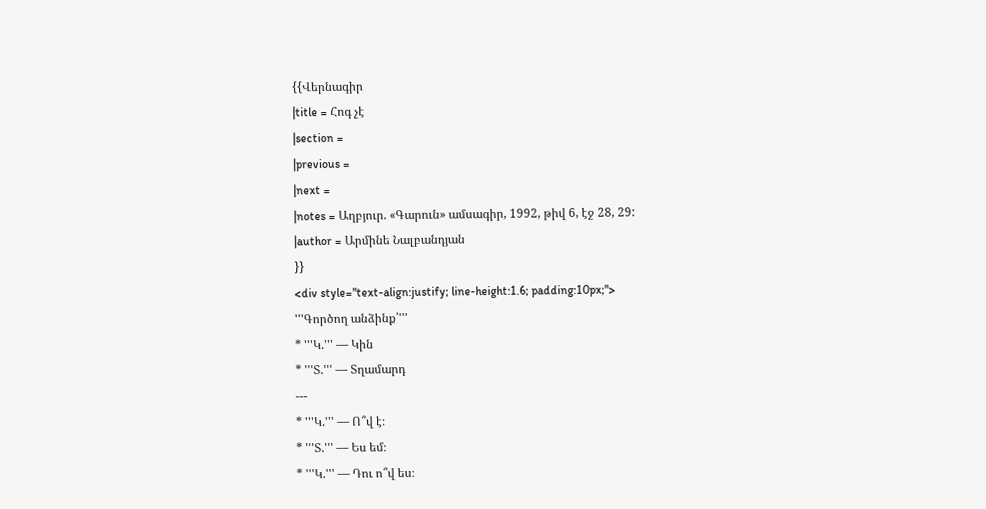{{Վերնագիր
|title = Հոգ չէ
|section =
|previous =
|next =
|notes = Աղբյուր. «Գարուն» ամսագիր, 1992, թիվ 6, էջ 28, 29:
|author = Արմինե Նալբանդյան
}}
<div style="text-align:justify; line-height:1.6; padding:10px;">
'''Գործող անձինք՝'''
* '''Կ.''' — Կին
* '''Տ.''' — Տղամարդ
---
* '''Կ.''' — Ո՞վ է։
* '''Տ.''' — Ես եմ։
* '''Կ.''' — Դու ո՞վ ես։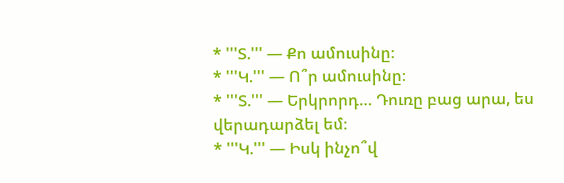* '''Տ.''' — Քո ամուսինը։
* '''Կ.''' — Ո՞ր ամուսինը։
* '''Տ.''' — Երկրորդ… Դուռը բաց արա, ես վերադարձել եմ։
* '''Կ.''' — Իսկ ինչո՞վ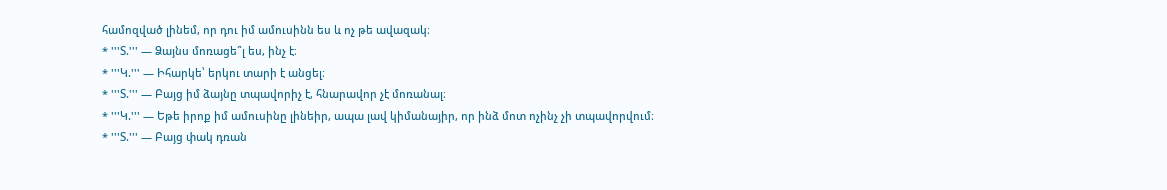համոզված լինեմ, որ դու իմ ամուսինն ես և ոչ թե ավազակ։
* '''Տ.''' — Ձայնս մոռացե՞լ ես, ինչ է։
* '''Կ.''' — Իհարկե՝ երկու տարի է անցել։
* '''Տ.''' — Բայց իմ ձայնը տպավորիչ է, հնարավոր չէ մոռանալ։
* '''Կ.''' — Եթե իրոք իմ ամուսինը լինեիր, ապա լավ կիմանայիր, որ ինձ մոտ ոչինչ չի տպավորվում։
* '''Տ.''' — Բայց փակ դռան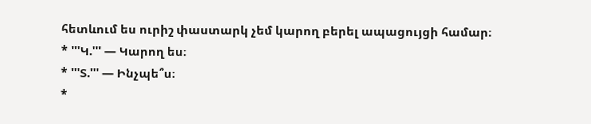հետևում ես ուրիշ փաստարկ չեմ կարող բերել ապացույցի համար։
* '''Կ.''' — Կարող ես։
* '''Տ.''' — Ինչպե՞ս։
*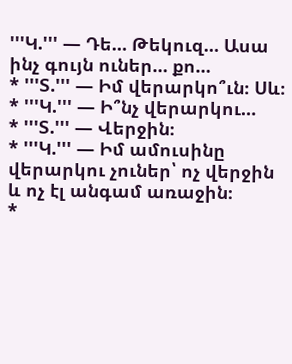'''Կ.''' — Դե… Թեկուզ… Ասա ինչ գույն ուներ… քո…
* '''Տ.''' — Իմ վերարկո՞ւն։ Սև։
* '''Կ.''' — Ի՞նչ վերարկու…
* '''Տ.''' — Վերջին։
* '''Կ.''' — Իմ ամուսինը վերարկու չուներ՝ ոչ վերջին և ոչ էլ անգամ առաջին։
*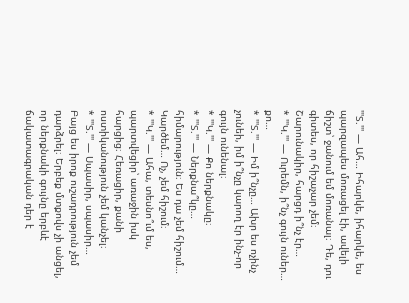'''Տ.''' — Ահ… Իհարկե, իհարկե, ես պարզապես մոռացել էի, ավելի ճիշտ՝ ջանում եմ մոռանալ։ Դե, դու գիտես, որ հիշաչար չեմ։ Շարունակիր, հարցդ ի՞նչ էր…
* '''Կ.''' — Ուրեմն, ի՞նչ գույն ուներ… քո…
* '''Տ.''' — Իմ ի՞նչը… Ախր ես ոչինչ չունեի, իմ ի՞նչը կարող էր ինչ-որ գույն ունենալ։
* '''Կ.''' — Քո ներքնակը։
* '''Տ.''' — Ներքնա՞կը… հիմարություն։ Ես դա չեմ հիշում… Կարծեմ… Ոչ, չեմ հիշում։
* '''Կ.''' — Ահա, տեսնո՞ւմ ես, պարտվեցիր՝ առաջին իսկ հարցից։ Հեռացիր, քանի ոստիկանություն չեմ կանչել։
* '''Տ.''' — Սպասիր, սպասիր… Բայց ես իրոք ուշադրություն չեմ դարձրել։ Երբեք մտքովս չի անցել, որ ներքնակի գույնը երբևէ ճակատագրական դեր է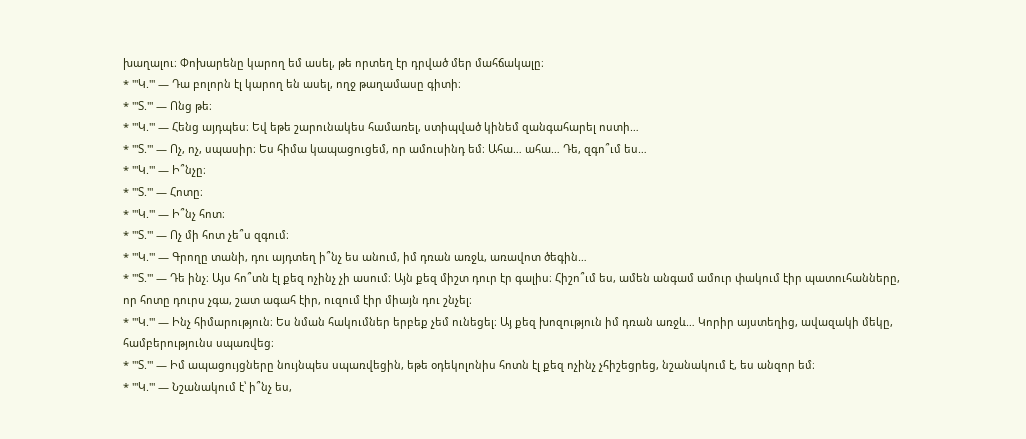խաղալու։ Փոխարենը կարող եմ ասել, թե որտեղ էր դրված մեր մահճակալը։
* '''Կ.''' — Դա բոլորն էլ կարող են ասել, ողջ թաղամասը գիտի։
* '''Տ.''' — Ոնց թե։
* '''Կ.''' — Հենց այդպես։ Եվ եթե շարունակես համառել, ստիպված կինեմ զանգահարել ոստի…
* '''Տ.''' — Ոչ, ոչ, սպասիր։ Ես հիմա կապացուցեմ, որ ամուսինդ եմ։ Ահա… ահա… Դե, զգո՞ւմ ես…
* '''Կ.''' — Ի՞նչը։
* '''Տ.''' — Հոտը։
* '''Կ.''' — Ի՞նչ հոտ։
* '''Տ.''' — Ոչ մի հոտ չե՞ս զգում։
* '''Կ.''' — Գրողը տանի, դու այդտեղ ի՞նչ ես անում, իմ դռան առջև, առավոտ ծեգին…
* '''Տ.''' — Դե ինչ։ Այս հո՞տն էլ քեզ ոչինչ չի ասում։ Այն քեզ միշտ դուր էր գալիս։ Հիշո՞ւմ ես, ամեն անգամ ամուր փակում էիր պատուհանները, որ հոտը դուրս չգա, շատ ագահ էիր, ուզում էիր միայն դու շնչել։
* '''Կ.''' — Ինչ հիմարություն։ Ես նման հակումներ երբեք չեմ ունեցել։ Այ քեզ խոզություն իմ դռան առջև… Կորիր այստեղից, ավազակի մեկը, համբերությունս սպառվեց։
* '''Տ.''' — Իմ ապացույցները նույնպես սպառվեցին, եթե օդեկոլոնիս հոտն էլ քեզ ոչինչ չհիշեցրեց, նշանակում է, ես անզոր եմ։
* '''Կ.''' — Նշանակում է՝ ի՞նչ ես,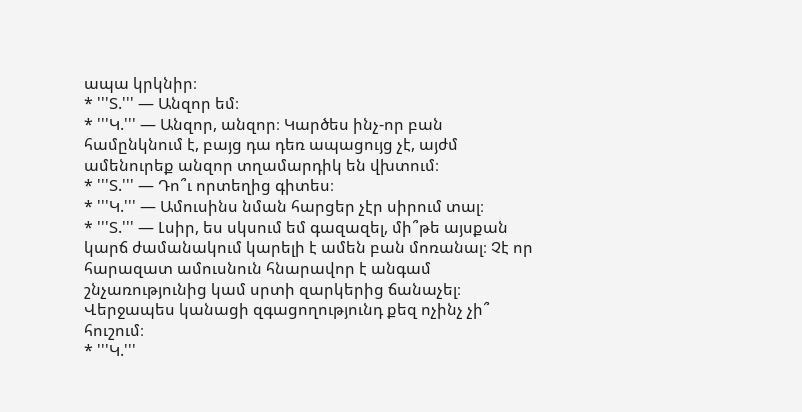ապա կրկնիր։
* '''Տ.''' — Անզոր եմ։
* '''Կ.''' — Անզոր, անզոր։ Կարծես ինչ-որ բան համընկնում է, բայց դա դեռ ապացույց չէ, այժմ ամենուրեք անզոր տղամարդիկ են վխտում։
* '''Տ.''' — Դո՞ւ որտեղից գիտես։
* '''Կ.''' — Ամուսինս նման հարցեր չէր սիրում տալ։
* '''Տ.''' — Լսիր, ես սկսում եմ գազազել, մի՞թե այսքան կարճ ժամանակում կարելի է ամեն բան մոռանալ։ Չէ որ հարազատ ամուսնուն հնարավոր է անգամ շնչառությունից կամ սրտի զարկերից ճանաչել։ Վերջապես կանացի զգացողությունդ քեզ ոչինչ չի՞ հուշում։
* '''Կ.'''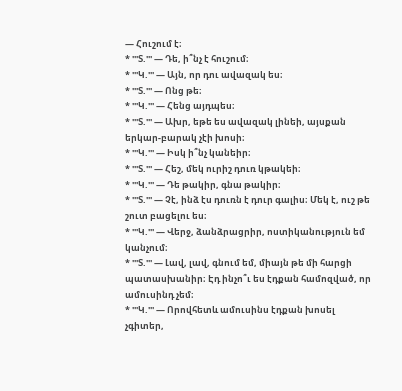— Հուշում է։
* '''Տ.''' — Դե, ի՞նչ է հուշում։
* '''Կ.''' — Այն, որ դու ավազակ ես։
* '''Տ.''' — Ոնց թե։
* '''Կ.''' — Հենց այդպես։
* '''Տ.''' — Ախր, եթե ես ավազակ լինեի, այսքան երկար-բարակ չէի խոսի։
* '''Կ.''' — Իսկ ի՞նչ կանեիր։
* '''Տ.''' — Հեշ, մեկ ուրիշ դուռ կթակեի։
* '''Կ.''' — Դե թակիր, գնա թակիր։
* '''Տ.''' — Չէ, ինձ էս դուռն է դուր գալիս։ Մեկ է, ուշ թե շուտ բացելու ես։
* '''Կ.''' — Վերջ, ձանձրացրիր, ոստիկանություն եմ կանչում։
* '''Տ.''' — Լավ, լավ, գնում եմ, միայն թե մի հարցի պատասխանիր։ Էդ ինչո՞ւ ես էդքան համոզված, որ ամուսինդ չեմ։
* '''Կ.''' — Որովհետև ամուսինս էդքան խոսել չգիտեր,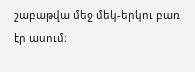շաբաթվա մեջ մեկ-երկու բառ էր ասում։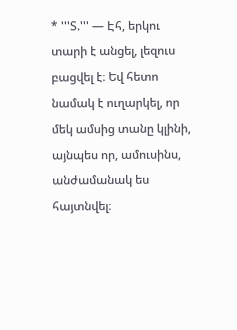* '''Տ.''' — Էհ, երկու տարի է անցել, լեզուս բացվել է։ Եվ հետո նամակ է ուղարկել, որ մեկ ամսից տանը կլինի, այնպես որ, ամուսինս, անժամանակ ես հայտնվել։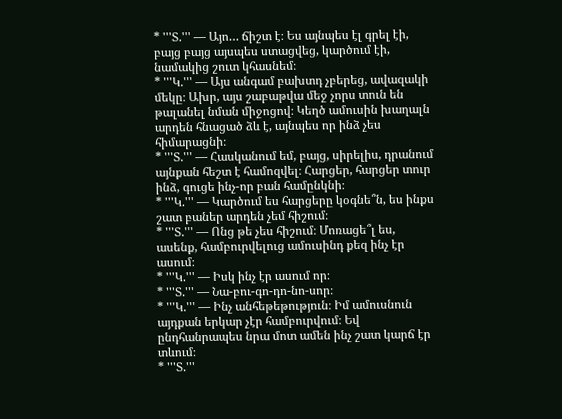* '''Տ.''' — Այո… ճիշտ է։ Ես այնպես էլ գրել էի, բայց բայց այսպես ստացվեց, կարծում էի, նամակից շուտ կհասնեմ։
* '''Կ.''' — Այս անգամ բախտդ չբերեց, ավազակի մեկը։ Ախր, այս շաբաթվա մեջ չորս տուն են թալանել նման միջոցով։ Կեղծ ամուսին խաղալն արդեն հնացած ձև է, այնպես որ ինձ չես հիմարացնի։
* '''Տ.''' — Հասկանում եմ, բայց, սիրելիս, դրանում այնքան հեշտ է համոզվել։ Հարցեր, հարցեր տուր ինձ, գուցե ինչ-որ բան համընկնի։
* '''Կ.''' — Կարծում ես հարցերը կօգնե՞ն, ես ինքս շատ բաներ արդեն չեմ հիշում։
* '''Տ.''' — Ոնց թե չես հիշում։ Մոռացե՞լ ես, ասենք, համբուրվելուց ամուսինդ քեզ ինչ էր ասում։
* '''Կ.''' — Իսկ ինչ էր ասում որ։
* '''Տ.''' — Նա-բու-գո-դո-նո-սոր։
* '''Կ.''' — Ինչ անհեթեթություն։ Իմ ամուսնուն այդքան երկար չէր համբուրվում։ Եվ ընդհանրապես նրա մոտ ամեն ինչ շատ կարճ էր տևում։
* '''Տ.'''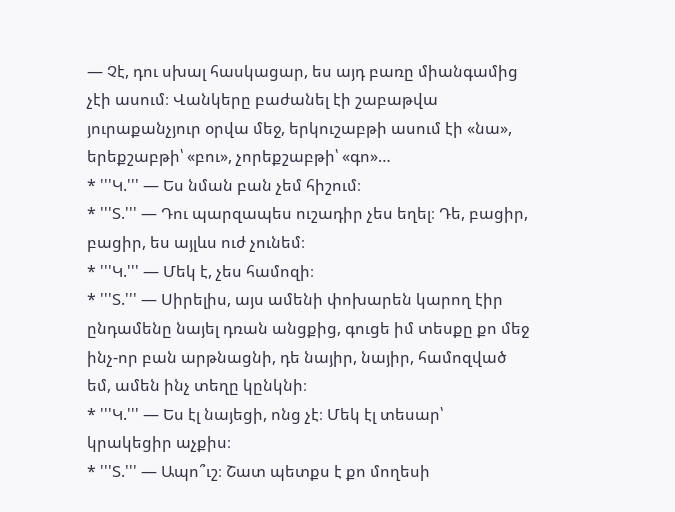— Չէ, դու սխալ հասկացար, ես այդ բառը միանգամից չէի ասում։ Վանկերը բաժանել էի շաբաթվա յուրաքանչյուր օրվա մեջ, երկուշաբթի ասում էի «նա», երեքշաբթի՝ «բու», չորեքշաբթի՝ «գո»…
* '''Կ.''' — Ես նման բան չեմ հիշում։
* '''Տ.''' — Դու պարզապես ուշադիր չես եղել։ Դե, բացիր, բացիր, ես այլևս ուժ չունեմ։
* '''Կ.''' — Մեկ է, չես համոզի։
* '''Տ.''' — Սիրելիս, այս ամենի փոխարեն կարող էիր ընդամենը նայել դռան անցքից, գուցե իմ տեսքը քո մեջ ինչ-որ բան արթնացնի, դե նայիր, նայիր, համոզված եմ, ամեն ինչ տեղը կընկնի։
* '''Կ.''' — Ես էլ նայեցի, ոնց չէ։ Մեկ էլ տեսար՝ կրակեցիր աչքիս։
* '''Տ.''' — Ապո՞ւշ։ Շատ պետքս է քո մողեսի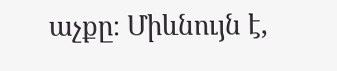աչքը։ Միևնույն է,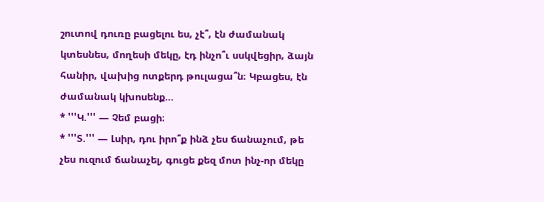շուտով դուռը բացելու ես, չէ՞, էն ժամանակ կտեսնես, մողեսի մեկը, էդ ինչո՞ւ սսկվեցիր, ձայն հանիր, վախից ոտքերդ թուլացա՞ն։ Կբացես, էն ժամանակ կխոսենք…
* '''Կ.''' — Չեմ բացի։
* '''Տ.''' — Լսիր, դու իրո՞ք ինձ չես ճանաչում, թե չես ուզում ճանաչել, գուցե քեզ մոտ ինչ-որ մեկը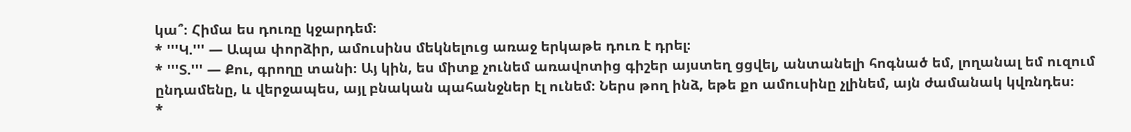կա՞։ Հիմա ես դուռը կջարդեմ։
* '''Կ.''' — Ապա փորձիր, ամուսինս մեկնելուց առաջ երկաթե դուռ է դրել։
* '''Տ.''' — Քու, գրողը տանի։ Այ կին, ես միտք չունեմ առավոտից գիշեր այստեղ ցցվել, անտանելի հոգնած եմ, լողանալ եմ ուզում ընդամենը, և վերջապես, այլ բնական պահանջներ էլ ունեմ։ Ներս թող ինձ, եթե քո ամուսինը չլինեմ, այն ժամանակ կվռնդես։
*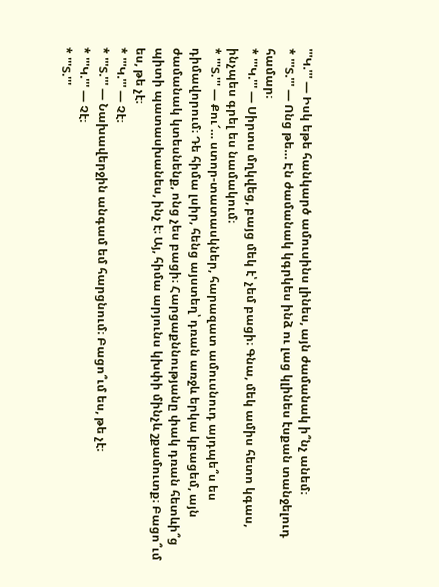'''Կ.''' — Իսկ եթե հանկարծ ամուսինս լինես, այն ժամանակ ի՞նչ անեմ։
* '''Տ.''' — Ոնց թե… Էն ժամանակ կգրկես ինձ ու լաց կլինես էսքան տանջելուդ համար։
* '''Կ.''' — Սիրտս մղկվեց, բայց մեկ է՝ չեմ բացի։ Գնա, մեկ ամիս հետո կգաս, ինչպես գրել ես նամակում։
* '''Տ.''' — Քու՜… ստոր-տատասկներ, հարազատ ամուսնուդ այդպե՞ս ես դիմավորում։ Դե հիմա լսիր, հենց այստեղ՝ դռան առջև երկա կբացեմ, այն ժամանակ կտեսնենք, ոնց չես բացի։ Հարցաքննությանը փակ դռան հետևի՞ց պիտի պատասխանես, ինչ է։ Այ, հիմա արյունս կխփի մինչև շքամուտք։ Բացո՞ւմ ես, թե չէ։
* '''Կ.''' — Չէ։
* '''Տ.''' — Նախավերջին անգամ եմ հարցնում։ Բացո՞ւմ ես, թե չէ։
* '''Կ.''' — Չէ։
* '''Տ.'''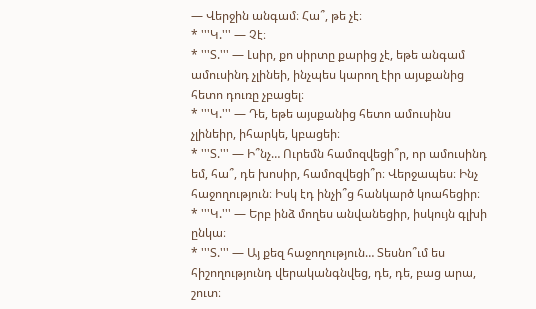— Վերջին անգամ։ Հա՞, թե չէ։
* '''Կ.''' — Չէ։
* '''Տ.''' — Լսիր, քո սիրտը քարից չէ, եթե անգամ ամուսինդ չլինեի, ինչպես կարող էիր այսքանից հետո դուռը չբացել։
* '''Կ.''' — Դե, եթե այսքանից հետո ամուսինս չլինեիր, իհարկե, կբացեի։
* '''Տ.''' — Ի՞նչ… Ուրեմն համոզվեցի՞ր, որ ամուսինդ եմ, հա՞, դե խոսիր, համոզվեցի՞ր։ Վերջապես։ Ինչ հաջողություն։ Իսկ էդ ինչի՞ց հանկարծ կոահեցիր։
* '''Կ.''' — Երբ ինձ մողես անվանեցիր, իսկույն գլխի ընկա։
* '''Տ.''' — Այ քեզ հաջողություն… Տեսնո՞ւմ ես հիշողությունդ վերականգնվեց, դե, դե, բաց արա, շուտ։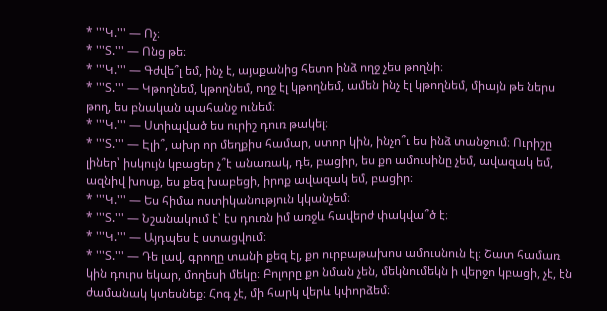* '''Կ.''' — Ոչ։
* '''Տ.''' — Ոնց թե։
* '''Կ.''' — Գժվե՞լ եմ, ինչ է, այսքանից հետո ինձ ողջ չես թողնի։
* '''Տ.''' — Կթողնեմ, կթողնեմ, ողջ էլ կթողնեմ, ամեն ինչ էլ կթողնեմ, միայն թե ներս թող, ես բնական պահանջ ունեմ։
* '''Կ.''' — Ստիպված ես ուրիշ դուռ թակել։
* '''Տ.''' — Էլի՞, ախր որ մեղքիս համար, ստոր կին, ինչո՞ւ ես ինձ տանջում։ Ուրիշը լիներ՝ իսկույն կբացեր չ՞է անառակ, դե, բացիր, ես քո ամուսինը չեմ, ավազակ եմ, ազնիվ խոսք, ես քեզ խաբեցի, իրոք ավազակ եմ, բացիր։
* '''Կ.''' — Ես հիմա ոստիկանություն կկանչեմ։
* '''Տ.''' — Նշանակում է՝ էս դուռն իմ առջև հավերժ փակվա՞ծ է։
* '''Կ.''' — Այդպես է ստացվում։
* '''Տ.''' — Դե լավ, գրողը տանի քեզ էլ, քո ուրբաթախոս ամուսնուն էլ։ Շատ համառ կին դուրս եկար, մողեսի մեկը։ Բոլորը քո նման չեն, մեկնումեկն ի վերջո կբացի, չէ, էն ժամանակ կտեսնեք։ Հոգ չէ, մի հարկ վերև կփորձեմ։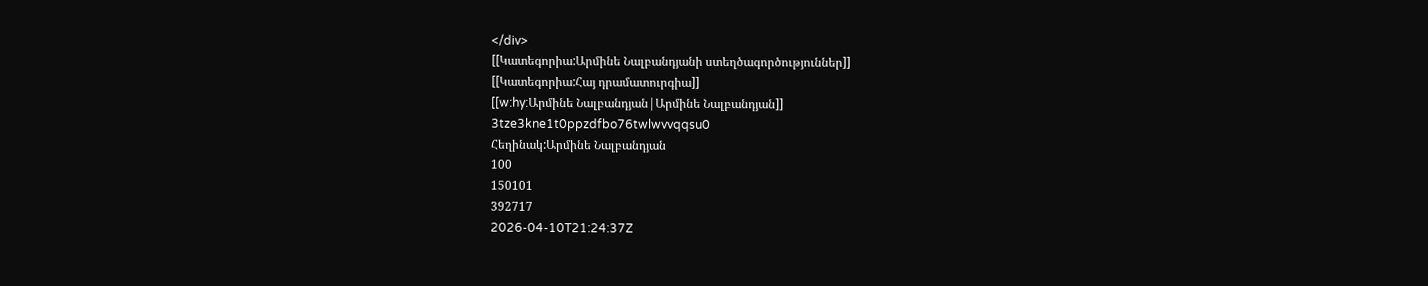</div>
[[Կատեգորիա:Արմինե Նալբանդյանի ստեղծագործություններ]]
[[Կատեգորիա:Հայ դրամատուրգիա]]
[[w:hy:Արմինե Նալբանդյան|Արմինե Նալբանդյան]]
3tze3kne1t0ppzdfbo76twlwvvqqsu0
Հեղինակ:Արմինե Նալբանդյան
100
150101
392717
2026-04-10T21:24:37Z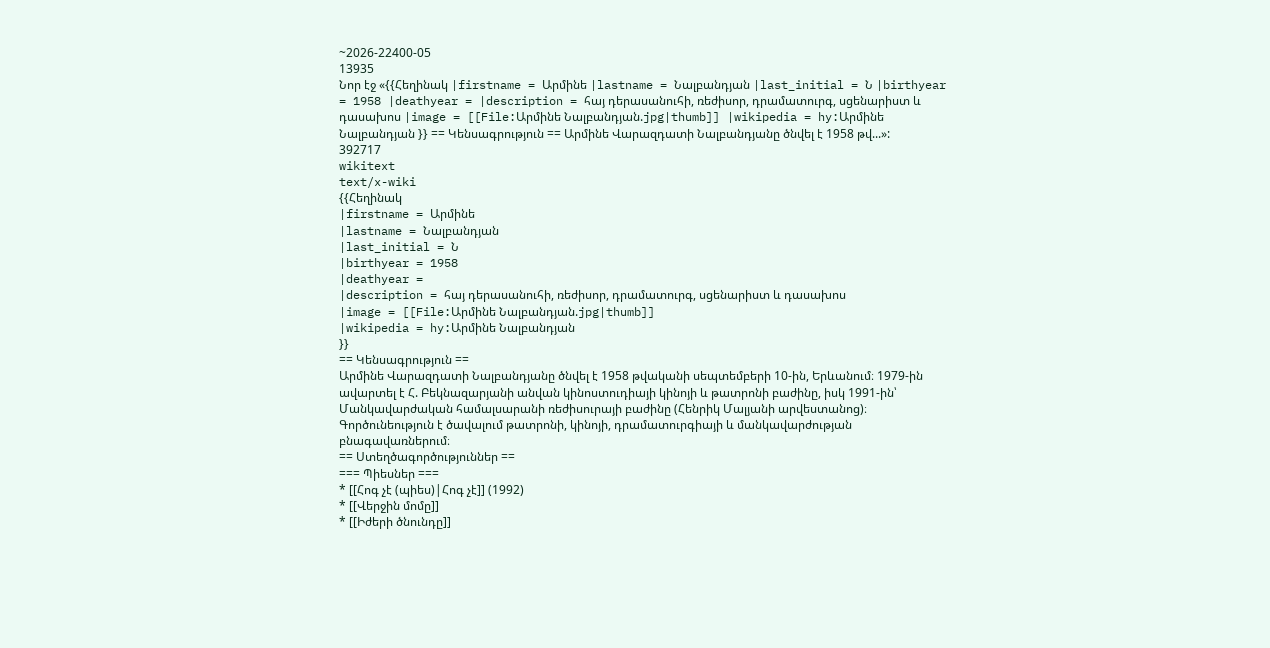~2026-22400-05
13935
Նոր էջ «{{Հեղինակ |firstname = Արմինե |lastname = Նալբանդյան |last_initial = Ն |birthyear = 1958 |deathyear = |description = հայ դերասանուհի, ռեժիսոր, դրամատուրգ, սցենարիստ և դասախոս |image = [[File:Արմինե Նալբանդյան.jpg|thumb]] |wikipedia = hy:Արմինե Նալբանդյան }} == Կենսագրություն == Արմինե Վարազդատի Նալբանդյանը ծնվել է 1958 թվ...»:
392717
wikitext
text/x-wiki
{{Հեղինակ
|firstname = Արմինե
|lastname = Նալբանդյան
|last_initial = Ն
|birthyear = 1958
|deathyear =
|description = հայ դերասանուհի, ռեժիսոր, դրամատուրգ, սցենարիստ և դասախոս
|image = [[File:Արմինե Նալբանդյան.jpg|thumb]]
|wikipedia = hy:Արմինե Նալբանդյան
}}
== Կենսագրություն ==
Արմինե Վարազդատի Նալբանդյանը ծնվել է 1958 թվականի սեպտեմբերի 10-ին, Երևանում։ 1979-ին ավարտել է Հ. Բեկնազարյանի անվան կինոստուդիայի կինոյի և թատրոնի բաժինը, իսկ 1991-ին՝ Մանկավարժական համալսարանի ռեժիսուրայի բաժինը (Հենրիկ Մալյանի արվեստանոց)։ Գործունեություն է ծավալում թատրոնի, կինոյի, դրամատուրգիայի և մանկավարժության բնագավառներում։
== Ստեղծագործություններ ==
=== Պիեսներ ===
* [[Հոգ չէ (պիես)|Հոգ չէ]] (1992)
* [[Վերջին մոմը]]
* [[Իժերի ծնունդը]]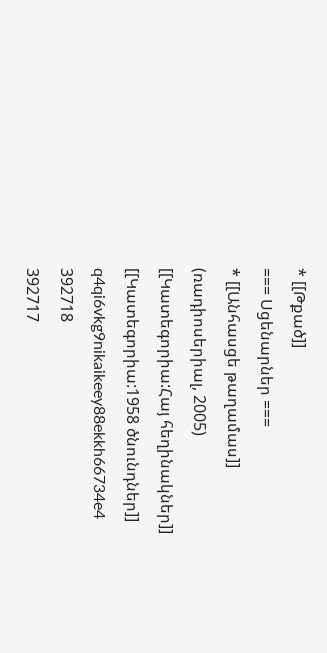* [[Թքած]]
=== Սցենարներ ===
* [[Անհասցե թաղամաս]] (ռադիոսերիալ, 2005)
[[Կատեգորիա:Հայ հեղինակներ]]
[[Կատեգորիա:1958 ծնունդներ]]
q4qi6vkg9nikaikeey88ekkh66734e4
392718
392717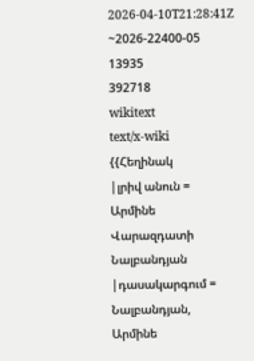2026-04-10T21:28:41Z
~2026-22400-05
13935
392718
wikitext
text/x-wiki
{{Հեղինակ
|լրիվ անուն = Արմինե Վարազդատի Նալբանդյան
|դասակարգում = Նալբանդյան, Արմինե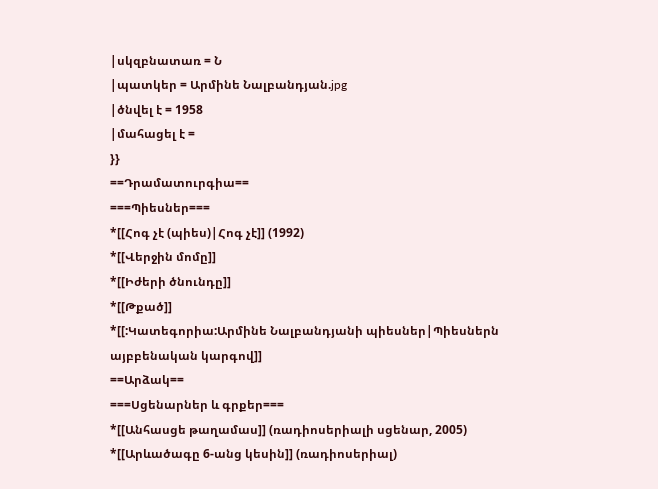|սկզբնատառ = Ն
|պատկեր = Արմինե Նալբանդյան.jpg
|ծնվել է = 1958
|մահացել է =
}}
==Դրամատուրգիա==
===Պիեսներ===
*[[Հոգ չէ (պիես)|Հոգ չէ]] (1992)
*[[Վերջին մոմը]]
*[[Իժերի ծնունդը]]
*[[Թքած]]
*[[:Կատեգորիա:Արմինե Նալբանդյանի պիեսներ|Պիեսներն այբբենական կարգով]]
==Արձակ==
===Սցենարներ և գրքեր===
*[[Անհասցե թաղամաս]] (ռադիոսերիալի սցենար, 2005)
*[[Արևածագը 6-անց կեսին]] (ռադիոսերիալ)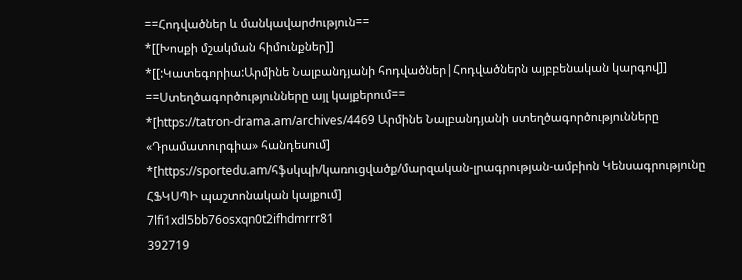==Հոդվածներ և մանկավարժություն==
*[[Խոսքի մշակման հիմունքներ]]
*[[:Կատեգորիա:Արմինե Նալբանդյանի հոդվածներ|Հոդվածներն այբբենական կարգով]]
==Ստեղծագործությունները այլ կայքերում==
*[https://tatron-drama.am/archives/4469 Արմինե Նալբանդյանի ստեղծագործությունները «Դրամատուրգիա» հանդեսում]
*[https://sportedu.am/հֆսկպի/կառուցվածք/մարզական-լրագրության-ամբիոն Կենսագրությունը ՀՖԿՍՊԻ պաշտոնական կայքում]
7lfi1xdl5bb76osxqn0t2ifhdmrrr81
392719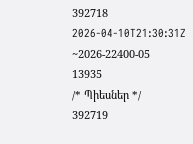392718
2026-04-10T21:30:31Z
~2026-22400-05
13935
/* Պիեսներ */
392719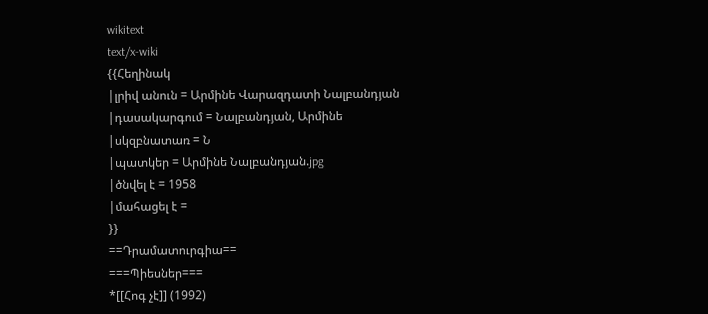wikitext
text/x-wiki
{{Հեղինակ
|լրիվ անուն = Արմինե Վարազդատի Նալբանդյան
|դասակարգում = Նալբանդյան, Արմինե
|սկզբնատառ = Ն
|պատկեր = Արմինե Նալբանդյան.jpg
|ծնվել է = 1958
|մահացել է =
}}
==Դրամատուրգիա==
===Պիեսներ===
*[[Հոգ չէ]] (1992)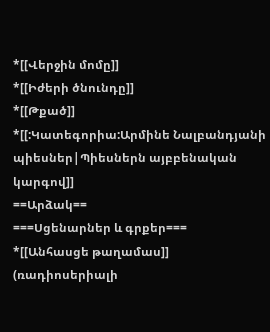*[[Վերջին մոմը]]
*[[Իժերի ծնունդը]]
*[[Թքած]]
*[[:Կատեգորիա:Արմինե Նալբանդյանի պիեսներ|Պիեսներն այբբենական կարգով]]
==Արձակ==
===Սցենարներ և գրքեր===
*[[Անհասցե թաղամաս]] (ռադիոսերիալի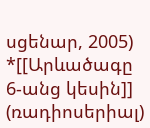սցենար, 2005)
*[[Արևածագը 6-անց կեսին]] (ռադիոսերիալ)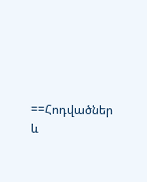==Հոդվածներ և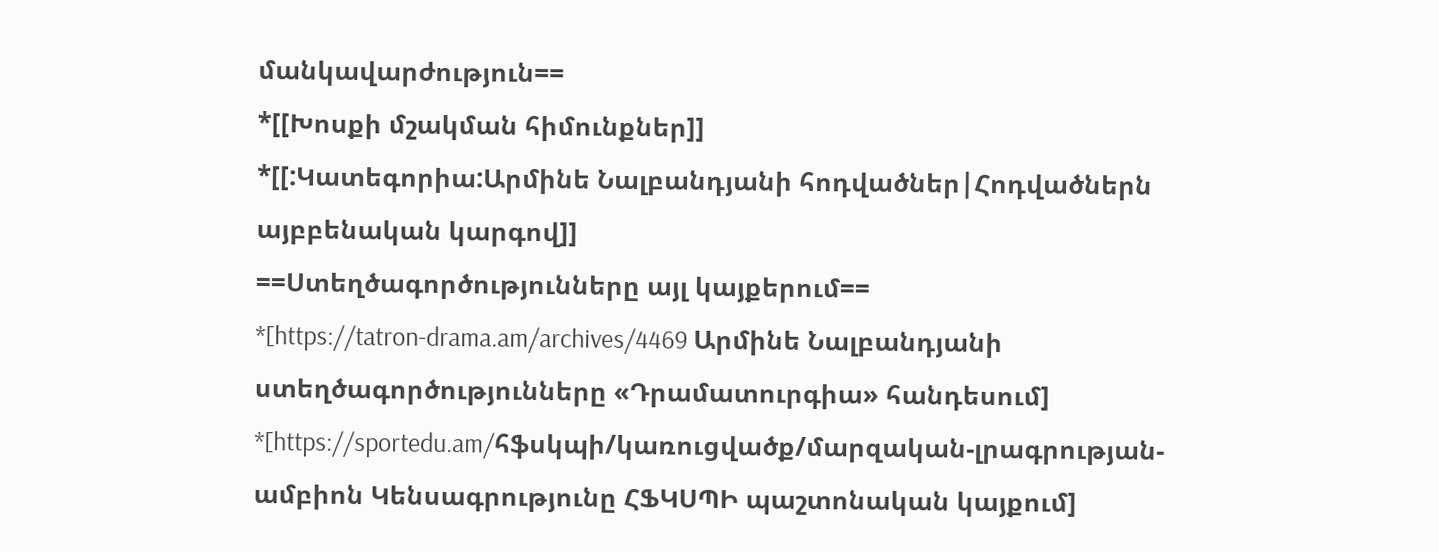մանկավարժություն==
*[[Խոսքի մշակման հիմունքներ]]
*[[:Կատեգորիա:Արմինե Նալբանդյանի հոդվածներ|Հոդվածներն այբբենական կարգով]]
==Ստեղծագործությունները այլ կայքերում==
*[https://tatron-drama.am/archives/4469 Արմինե Նալբանդյանի ստեղծագործությունները «Դրամատուրգիա» հանդեսում]
*[https://sportedu.am/հֆսկպի/կառուցվածք/մարզական-լրագրության-ամբիոն Կենսագրությունը ՀՖԿՍՊԻ պաշտոնական կայքում]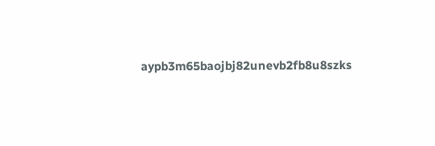aypb3m65baojbj82unevb2fb8u8szks